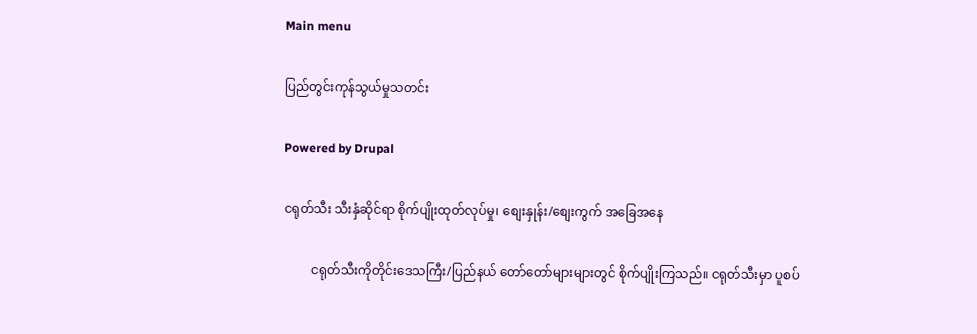Main menu

ပြည်တွင်းကုန်သွယ်မှုသတင်း

Powered by Drupal

ငရုတ်သီး သီးနှံဆိုင်ရာ စိုက်ပျိုးထုတ်လုပ်မှု၊ စျေးနှုန်း/စျေးကွက် အခြေအနေ

         ငရုတ်သီးကိုတိုင်းဒေသကြီး/ပြည်နယ် တော်တော်များများတွင် စိုက်ပျိုးကြသည်။ ငရုတ်သီးမှာ ပူစပ်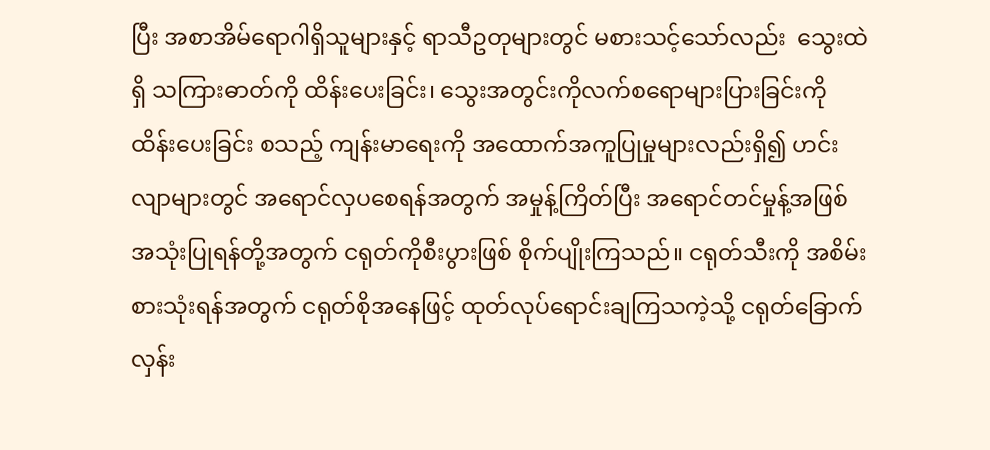ပြီး အစာအိမ်ရောဂါရှိသူများနှင့် ရာသီဥတုများတွင် မစားသင့်သော်လည်း  သွေးထဲရှိ သကြားဓာတ်ကို ထိန်းပေးခြင်း၊ သွေးအတွင်းကိုလက်စရောများပြားခြင်းကို ထိန်းပေးခြင်း စသည့် ကျန်းမာရေးကို အထောက်အကူပြုမှုများလည်းရှိ၍ ဟင်းလျာများတွင် အရောင်လှပစေရန်အတွက် အမှုန့်ကြိတ်ပြီး အရောင်တင်မှုန့်အဖြစ် အသုံးပြုရန်တို့အတွက် ငရုတ်ကိုစီးပွားဖြစ် စိုက်ပျိုးကြသည်။ ငရုတ်သီးကို အစိမ်းစားသုံးရန်အတွက် ငရုတ်စိုအနေဖြင့် ထုတ်လုပ်ရောင်းချကြသကဲ့သို့ ငရုတ်ခြောက်လှန်း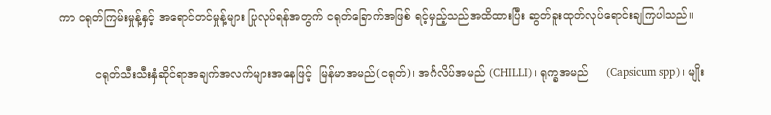ကာ ငရုတ်ကြမ်းမှုန့်နှင့် အရောင်တင်မှုန့်များ ပြုလုပ်ရန်အတွက် ငရုတ်ခြောက်အဖြစ် ရင့်မှည့်သည်အထိထားပြီး ဆွတ်ခူးထုတ်လုပ်ရောင်းချကြပါသည်။

          ငရုတ်သီးသီးနှံဆိုင်ရာအချက်အလက်များအနေဖြင့်  မြန်မာအမည်(ငရုတ်)၊ အင်္ဂလိပ်အမည် (CHILLI)၊ ရုက္ခအမည်     (Capsicum spp)၊ မျိုး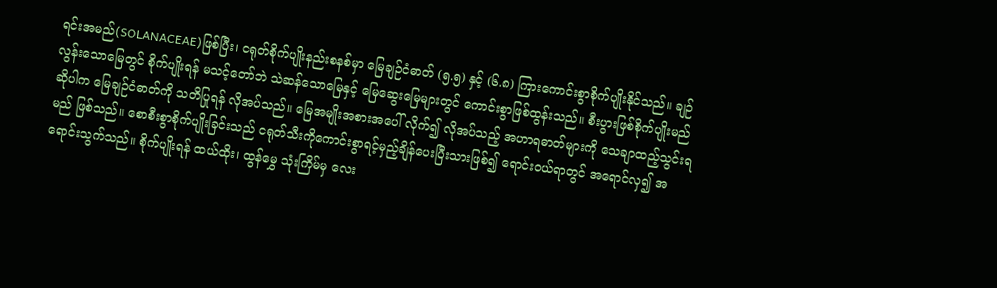ရင်းအမည်(SOLANACEAE)ဖြစ်ပြီး၊ ငရုတ်စိုက်ပျိုးနည်းစနစ်မှာ မြေချဉ်ငံဓာတ် (၅.၅) နှင့် (၆.၈) ကြားကောင်းစွာစိုက်ပျိုးနိုင်သည်။ ချဉ်လွန်းသောမြေတွင် စိုက်ပျိုးရန် မသင့်တော်ဘဲ သဲဆန်သောမြေနှင့် မြေဆွေးမြေများတွင် ကောင်းစွာဖြစ်ထွန်းသည်။ စီးပွားဖြစ်စိုက်ပျိုးမည်ဆိုပါက မြေချဉ်ငံဓာတ်ကို သတိပြုရန် လိုအပ်သည်။ မြေအမျိုးအစားအပေါ် လိုက်၍ လိုအပ်သည့် အဟာရဓာတ်များကို သေချာထည့်သွင်းရမည် ဖြစ်သည်။ စောစီးစွာစိုက်ပျိုးခြင်းသည် ငရုတ်သီးကိုကောင်းစွာရင့်မှည့်ချိန်ပေးပြီးသားဖြစ်၍ ရောင်းဝယ်ရာတွင် အရောင်လှ၍ အရောင်းသွက်သည်။ စိုက်ပျိုးရန် ထယ်ထိုး၊ ထွန်မွှေ သုံးကြိမ်မှ လေး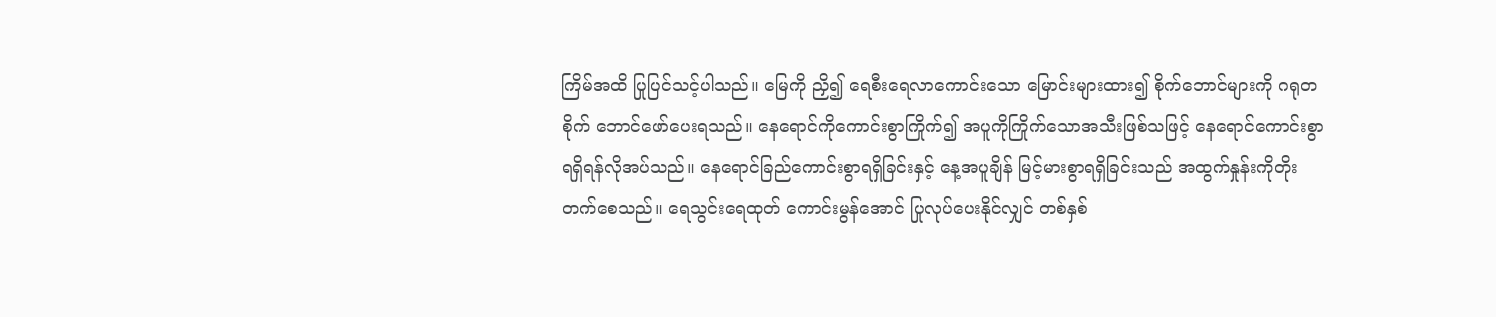ကြိမ်အထိ ပြုပြင်သင့်ပါသည်။ မြေကို ညှိ၍ ရေစီးရေလာကောင်းသော မြောင်းများထား၍ စိုက်ဘောင်များကို ဂရုတစိုက် ဘောင်ဖော်ပေးရသည်။ နေရောင်ကိုကောင်းစွာကြိုက်၍ အပူကိုကြိုက်သောအသီးဖြစ်သဖြင့် နေရောင်ကောင်းစွာ ရရှိရန်လိုအပ်သည်။ နေရောင်ခြည်ကောင်းစွာရရှိခြင်းနှင့် နေ့အပူချိန် မြင့်မားစွာရရှိခြင်းသည် အထွက်နှုန်းကိုတိုးတက်စေသည်။ ရေသွင်းရေထုတ် ကောင်းမွန်အောင် ပြုလုပ်ပေးနိုင်လျှင် တစ်နှစ်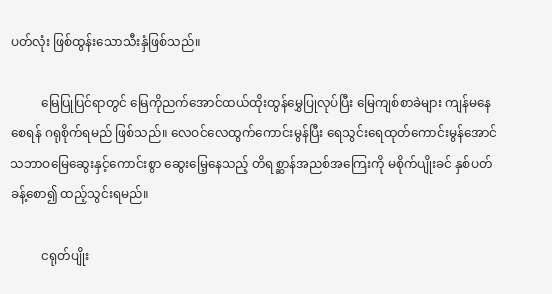ပတ်လုံး ဖြစ်ထွန်းသောသီးနှံဖြစ်သည်။

          မြေပြုပြင်ရာတွင် မြေကိုညက်အောင်ထယ်ထိုးထွန်မွှေပြုလုပ်ပြီး မြေကျစ်စာခဲများ ကျန်မနေ စေရန် ဂရုစိုက်ရမည် ဖြစ်သည်။ လေဝင်လေထွက်ကောင်းမွန်ပြီး ရေသွင်းရေထုတ်ကောင်းမွန်အောင် သဘာဝမြေဆွေးနှင့်ကောင်းစွာ ဆွေးမြေ့နေသည့် တိရစ္ဆာန်အညစ်အကြေးကို မစိုက်ပျိုးခင် နှစ်ပတ်ခန့်စော၍ ထည့်သွင်းရမည်။

          ငရုတ်ပျိုး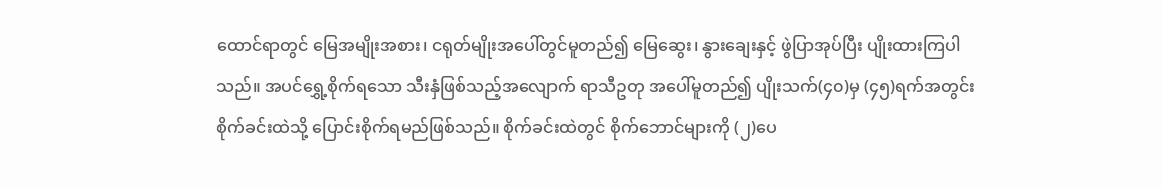ထောင်ရာတွင် မြေအမျိုးအစား၊ ငရုတ်မျိုးအပေါ်တွင်မူတည်၍ မြေဆွေး၊ နွားချေးနှင့် ဖွဲပြာအုပ်ပြီး ပျိုးထားကြပါသည်။ အပင်ရွှေ့စိုက်ရသော သီးနှံဖြစ်သည့်အလျောက် ရာသီဥတု အပေါ်မူတည်၍ ပျိုးသက်(၄၀)မှ (၄၅)ရက်အတွင်း စိုက်ခင်းထဲသို့ ပြောင်းစိုက်ရမည်ဖြစ်သည်။ စိုက်ခင်းထဲတွင် စိုက်ဘောင်များကို (၂)ပေ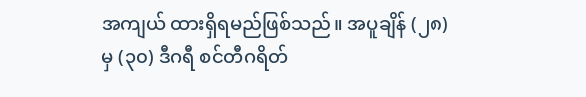အကျယ် ထားရှိရမည်ဖြစ်သည်။ အပူချိန် (၂၈)မှ (၃၀) ဒီဂရီ စင်တီဂရိတ်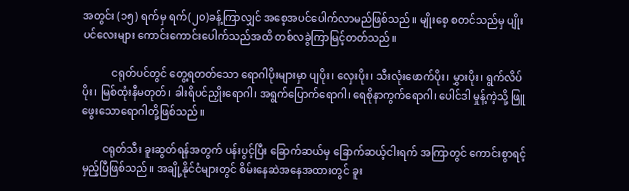အတွင်း (၁၅) ရက်မှ ရက်(၂၀)ခန့်ကြာလျှင် အစေ့အပင်ပေါက်လာမည်ဖြစ်သည်။ မျိုးစေ့ စတင်သည်မှ ပျိုးပင်လေးများ ကောင်းကောင်းပေါက်သည်အထိ တစ်လခွဲကြာမြင့်တတ်သည်။

           ငရုတ်ပင်တွင် တွေ့ရတတ်သော ရောဂါပိုးများမှာ ပျပိုး၊ လှေးပိုး၊ သီးလုံးဖောက်ပိုး၊ မွှားပိုး၊ ရွက်လိပ်ပိုး၊ မြစ်ထုံးနီမတုတ်၊ ခါးရိပင်ညှိုးရောဂါ၊ အရွက်ပြောက်ရောဂါ၊ ရေစိုနာကွက်ရောဂါ၊ ပေါင်ဒါ မှုန့်ကဲ့သို့ ဖြူဖွေးသောရောဂါတို့ဖြစ်သည်။

        ငရုတ်သီး ခူးဆွတ်ရန်အတွက် ပန်းပွင့်ပြီး ခြောက်ဆယ်မှ ခြောက်ဆယ့်ငါးရက် အကြာတွင် ကောင်းစွာရင့်မှည့်ပြီဖြစ်သည်။ အချို့နိုင်ငံများတွင် စိမ်းနေဆဲအနေအထားတွင် ခူး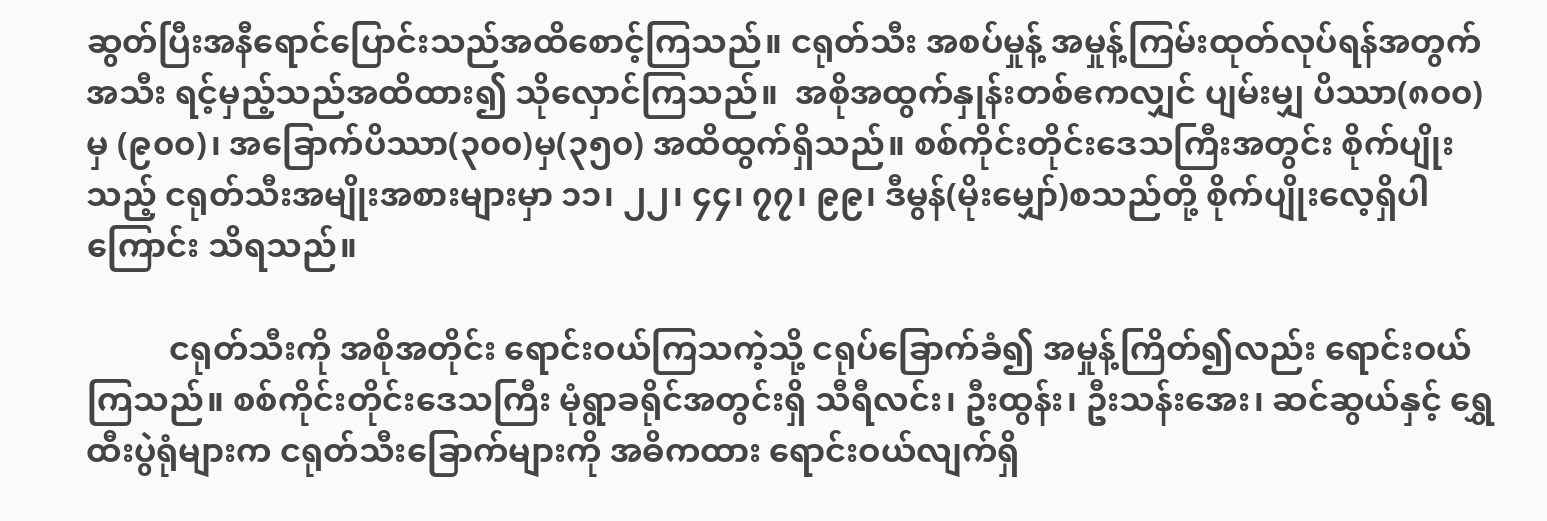ဆွတ်ပြီးအနီရောင်ပြောင်းသည်အထိစောင့်ကြသည်။ ငရုတ်သီး အစပ်မှုန့် အမှုန့်ကြမ်းထုတ်လုပ်ရန်အတွက် အသီး ရင့်မှည့်သည်အထိထား၍ သိုလှောင်ကြသည်။  အစိုအထွက်နှုန်းတစ်ဧကလျှင် ပျမ်းမျှ ပိဿာ(၈၀၀) မှ (၉၀၀)၊ အခြောက်ပိဿာ(၃၀၀)မှ(၃၅၀) အထိထွက်ရှိသည်။ စစ်ကိုင်းတိုင်းဒေသကြီးအတွင်း စိုက်ပျိုးသည့် ငရုတ်သီးအမျိုးအစားများမှာ ၁၁၊ ၂၂၊ ၄၄၊ ၇၇၊ ၉၉၊ ဒီမွန်(မိုးမျှော်)စသည်တို့ စိုက်ပျိုးလေ့ရှိပါကြောင်း သိရသည်။

          ငရုတ်သီးကို အစိုအတိုင်း ရောင်းဝယ်ကြသကဲ့သို့ ငရုပ်ခြောက်ခံ၍ အမှုန့်ကြိတ်၍လည်း ရောင်းဝယ်ကြသည်။ စစ်ကိုင်းတိုင်းဒေသကြီး မုံရွာခရိုင်အတွင်းရှိ သီရီလင်း၊ ဦးထွန်း၊ ဦးသန်းအေး၊ ဆင်ဆွယ်နှင့် ရွှေထီးပွဲရုံများက ငရုတ်သီးခြောက်များကို အဓိကထား ရောင်းဝယ်လျက်ရှိ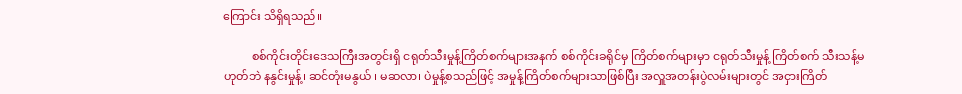ကြောင်း သိရှိရသည်။

          စစ်ကိုင်းတိုင်းဒေသကြီးအတွင်းရှိ ငရုတ်သီးမှုန့်ကြိတ်စက်များအနက် စစ်ကိုင်းခရိုင်မှ ကြိတ်စက်များမှာ ငရုတ်သီးမှုန့် ကြိတ်စက် သီးသန့်မဟုတ်ဘဲ နနွင်းမှုန့်၊ ဆင်တုံးမနွယ် ၊ မဆလာ၊ ပဲမှုန့်စသည်ဖြင့် အမှုန့်ကြိတ်စက်များသာဖြစ်ပြီး အလှူအတန်းပွဲလမ်းများတွင် အငှားကြိတ်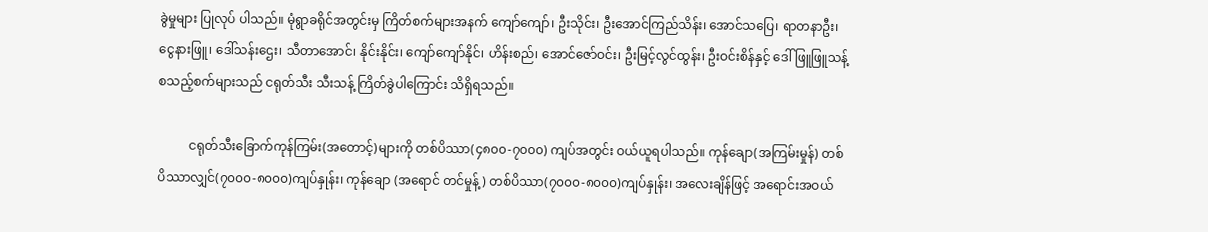ခွဲမှုများ ပြုလုပ် ပါသည်။ မုံရွာခရိုင်အတွင်းမှ ကြိတ်စက်များအနက် ကျော်ကျော်၊ ဦးသိုင်း၊ ဦးအောင်ကြည်သိန်း၊ အောင်သပြေ၊ ရာတနာဦး၊ ငွေနားဖြူ၊ ဒေါ်သန်းဌေး၊ သီတာအောင်၊ နိုင်းနိုင်း၊ ကျော်ကျော်နိုင်၊ ဟိန်းစည်၊ အောင်ဇော်ဝင်း၊ ဦးမြင့်လွင်ထွန်း၊ ဦးဝင်းစိန်နှင့် ဒေါ်ဖြူဖြူသန့် စသည့်စက်များသည် ငရုတ်သီး သီးသန့် ကြိတ်ခွဲပါကြောင်း သိရှိရသည်။

          ငရုတ်သီးခြောက်ကုန်ကြမ်း(အတောင့်)များကို တစ်ပိဿာ(၄၈၀၀-၇၀၀၀) ကျပ်အတွင်း ဝယ်ယူရပါသည်။ ကုန်ချော(အကြမ်းမှုန်) တစ်ပိဿာလျှင်(၇၀၀၀-၈၀၀၀)ကျပ်နှုန်း၊ ကုန်ချော (အရောင် တင်မှုန့်) တစ်ပိဿာ(၇၀၀၀-၈၀၀၀)ကျပ်နှုန်း၊ အလေးချိန်ဖြင့် အရောင်းအဝယ်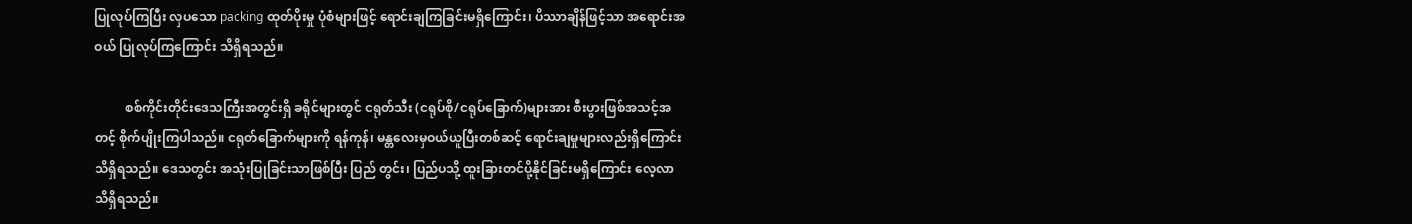ပြုလုပ်ကြပြီး လှပသော packing ထုတ်ပိုးမှု ပုံစံများဖြင့် ရောင်းချကြခြင်းမရှိကြောင်း၊ ပိဿာချိန်ဖြင့်သာ အရောင်းအဝယ် ပြုလုပ်ကြကြောင်း သိရှိရသည်။

          စစ်ကိုင်းတိုင်းဒေသကြီးအတွင်းရှိ ခရိုင်များတွင် ငရုတ်သီး (ငရုပ်စို/ငရုပ်ခြောက်)များအား စီးပွားဖြစ်အသင့်အတင့် စိုက်ပျိုးကြပါသည်။ ငရုတ်ခြောက်များကို ရန်ကုန်၊ မန္တလေးမှဝယ်ယူပြီးတစ်ဆင့် ရောင်းချမှုများလည်းရှိကြောင်း သိရှိရသည်။ ဒေသတွင်း အသုံးပြုခြင်းသာဖြစ်ပြီး ပြည် တွင်း၊ ပြည်ပသို့ ထူးခြားတင်ပို့နိုင်ခြင်းမရှိကြောင်း လေ့လာသိရှိရသည်။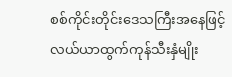စစ်ကိုင်းတိုင်းဒေသကြီးအနေဖြင့် လယ်ယာထွက်ကုန်သီးနှံမျိုး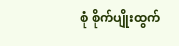စုံ စိုက်ပျိုးထွက်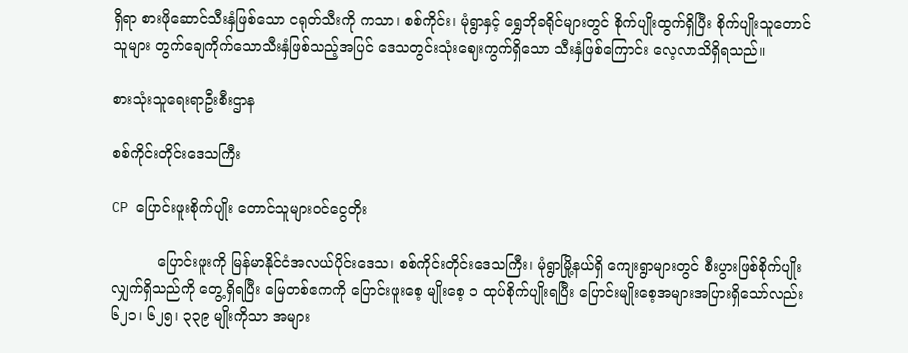ရှိရာ စားဖိုဆောင်သီးနှံဖြစ်သော ငရုတ်သီးကို ကသာ၊ စစ်ကိုင်း၊ မုံရွာနှင့် ရွှေဘိုခရိုင်များတွင် စိုက်ပျိုးထွက်ရှိပြီး စိုက်ပျိုးသူတောင်သူများ တွက်ချေကိုက်သောသီးနှံဖြစ်သည့်အပြင် ဒေသတွင်းသုံးဈေးကွက်ရှိသော သီးနှံဖြစ်ကြောင်း လေ့လာသိရှိရသည်။

စားသုံးသူရေးရာဦးစီးဌာန

စစ်ကိုင်းတိုင်း‌ဒေသကြီး

CP ပြောင်းဖူးစိုက်ပျိုး တောင်သူများဝင်ငွေတိုး

          ပြောင်းဖူးကို မြန်မာနိုင်ငံအလယ်ပိုင်းဒေသ၊ စစ်ကိုင်းတိုင်းဒေသကြီး၊ မုံရွာမြို့နယ်ရှိ ကျေးရွာများတွင် စီးပွားဖြစ်စိုက်ပျိုးလျှက်ရှိသည်ကို တွေ့ရှိရပြီး မြေတစ်ဧကကို ပြောင်းဖူးစေ့ မျိုးစေ့ ၁ ထုပ်စိုက်ပျိုးရပြီး ပြောင်းမျိုးစေ့အများအပြားရှိသော်လည်း ၆၂၁၊ ၆၂၅၊ ၃၃၉ မျိုးကိုသာ အများ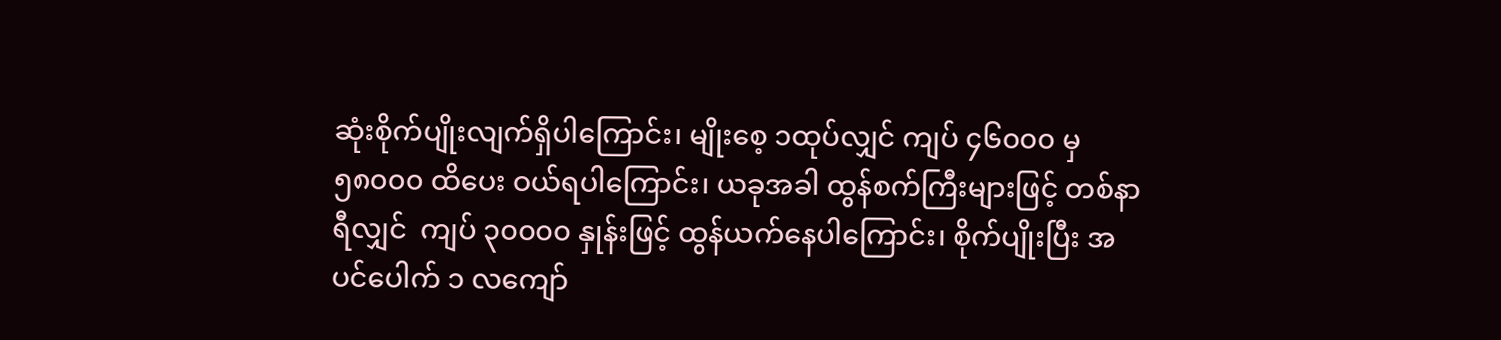ဆုံးစိုက်ပျိုးလျက်ရှိပါကြောင်း၊ မျိုးစေ့ ၁ထုပ်လျှင် ကျပ် ၄၆၀၀၀ မှ ၅၈၀၀၀ ထိပေး ဝယ်ရပါကြောင်း၊ ယခုအခါ ထွန်စက်ကြီးများဖြင့် တစ်နာရီလျှင်  ကျပ် ၃၀၀၀၀ နှုန်းဖြင့် ထွန်ယက်နေပါကြောင်း၊ စိုက်ပျိုးပြီး အပင်ပေါက် ၁ လကျော်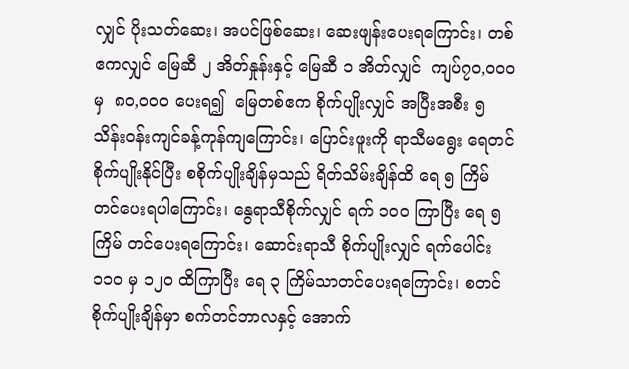လျှင် ပိုးသတ်ဆေး၊ အပင်ဖြစ်ဆေး၊ ဆေးဖျန်းပေးရကြောင်း၊ တစ်ဧကလျှင် မြေဆီ ၂ အိတ်နှုန်းနှင့် မြေဆီ ၁ အိတ်လျှင်  ကျပ်၇၀,၀၀၀ မှ  ၈၀,၀၀၀ ပေးရ၍  မြေတစ်ဧက စိုက်ပျိုးလျှင် အပြီးအစီး ၅ သိန်းဝန်းကျင်ခန့်ကုန်ကျကြောင်း၊ ပြောင်းဖူးကို ရာသီမရွေး ရေတင်စိုက်ပျိုးနိုင်ပြီး စစိုက်ပျိုးချိန်မှသည် ရိတ်သိမ်းချိန်ထိ ရေ ၅ ကြိမ်တင်ပေးရပါကြောင်း၊ နွေရာသီစိုက်လျှင် ရက် ၁၀၀ ကြာပြီး ရေ ၅ ကြိမ် တင်ပေးရကြောင်း၊ ဆောင်းရာသီ စိုက်ပျိုးလျှင် ရက်ပေါင်း ၁၁၀ မှ ၁၂၀ ထိကြာပြီး ရေ ၃ ကြိမ်သာတင်ပေးရကြောင်း၊ စတင်စိုက်ပျိုးချိန်မှာ စက်တင်ဘာလနှင့် အောက်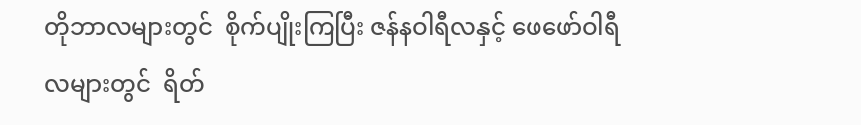တိုဘာလများတွင်  စိုက်ပျိုးကြပြီး ဇန်နဝါရီလနှင့် ဖေဖော်ဝါရီလများတွင်  ရိတ်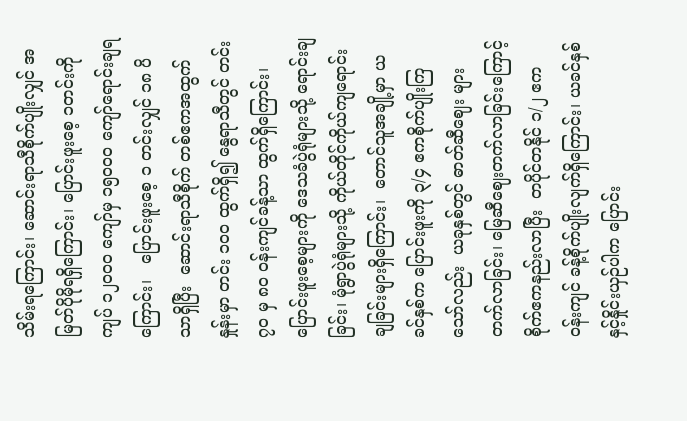သိမ်းရကြောင်း၊ ဆောင်းရာသီစိုက်ပျိုးလျှင် အမြတ်ပိုမိုရရှိကြောင်း၊ ပြောင်းဖူးစေ့ ၁တင်းကို ကျပ် ၁၂၀၀၀ ကျော်မှ ၁၅၀၀၀ ကျော်ရောင်းချရကြောင်း၊   ပြောင်းဖူးစေ့ ၁ တင်းလျှင် ၁၈ ပိသာရှိပြီး  ဆောင်းရာသီစိုက် တစ်ဧကအထွက်နှုန်းမှာ တင်း ၁၀၀ ထွက်ရှိ၍ နွေရာသီတွင် တင်း ၇၀ မှ ၈၀ ဝန်းကျင်ခန့်သာ ထွက်ရှိကြောင်း၊ ပြောင်းဖူးစေ့များကို ဒေသခံပွဲရုံများသို့ ရောင်းချခြင်း၊ မုံရွာပွဲရုံများသို့ ကိုယ်တိုင်ကိုယ်ကျရောင်းချခြင်းများရှိကြောင်း၊  တောင်သူအချို့မှာ ယခင်နှစ်က ပြောင်းဖူးကို ၃/၄ ဧကစိုက်ပျိုးကြသော်လည်း  ယခုနှစ်တွင် ဓာတ်ဆီဈေး များတက်လာခြင်း၊ မြေဆီဈေးတက်လာခြင်းကြောင့် စိုက်ဧကနည်းလာပြီး  တပိုင်တနိုင် ၁/၂ ဧက ဝန်းကျင် ခန့်စိုက်ပျိုးလျက်ရှိ‌ကြောင်း၊ ယခင်နှစ်နှင့်နှိုင်းယှဉ်ပါက ပြောင်း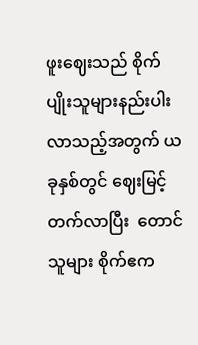ဖူးဈေးသည် စိုက်ပျိုးသူများနည်းပါးလာသည့်အတွက် ယခုနှစ်တွင် ဈေးမြင့်တက်လာပြီး  တောင်သူများ စိုက်ဧက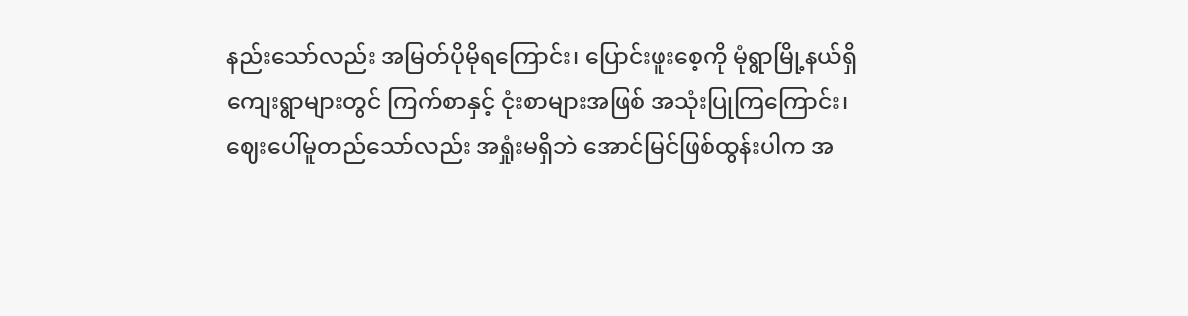နည်းသော်လည်း အမြတ်ပိုမိုရကြောင်း၊ ပြောင်းဖူးစေ့ကို မုံရွာမြို့နယ်ရှိ ကျေးရွာများတွင် ကြက်စာနှင့် ငုံးစာများအဖြစ် အသုံးပြုကြကြောင်း၊  ဈေးပေါ်မူတည်သော်လည်း အရှုံးမရှိဘဲ အောင်မြင်ဖြစ်ထွန်းပါက အ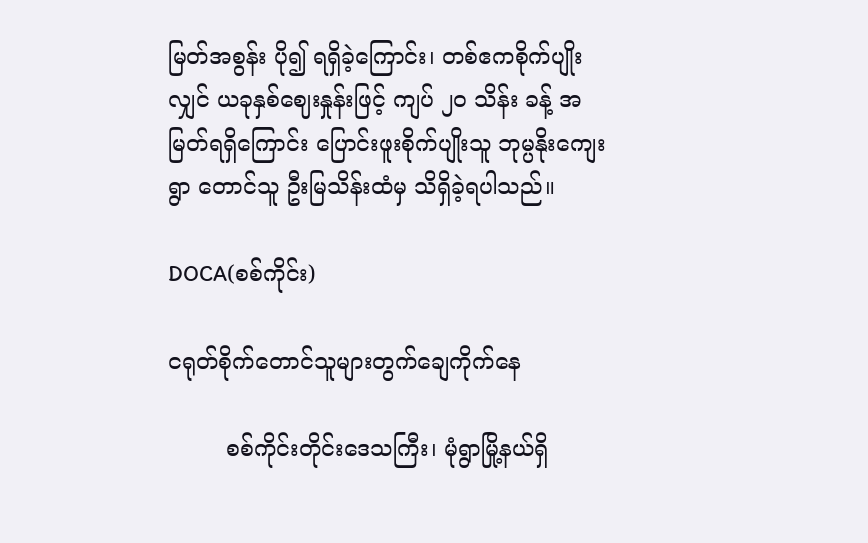မြတ်အစွန်း ပို၍ ရရှိခဲ့ကြောင်း၊ တစ်ဧကစိုက်ပျိုးလျှင် ယခုနှစ်ဈေးနှုန်းဖြင့် ကျပ် ၂၀ သိန်း ခန့် အမြတ်ရရှိကြောင်း ပြောင်းဖူးစိုက်ပျိုးသူ ဘုမ္ပနိုးကျေးရွာ တောင်သူ ဦးမြသိန်းထံမှ သိရှိခဲ့ရပါသည်။

DOCA(စစ်ကိုင်း)

ငရုတ်စိုက်တောင်သူများတွက်ချေကိုက်နေ

        စစ်ကိုင်းတိုင်းဒေသကြီး၊ မုံရွာမြို့နယ်ရှိ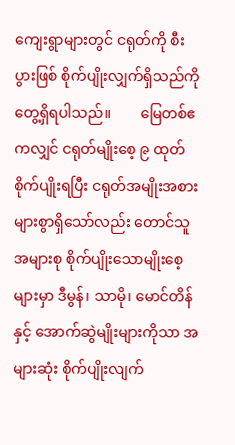ကျေးရွာများတွင် ငရုတ်ကို စီးပွားဖြစ် စိုက်ပျိုးလျှက်ရှိသည်ကို တွေ့ရှိရပါသည်။        မြေတစ်ဧကလျှင် ငရုတ်မျိုးစေ့ ၉ ထုတ် စိုက်ပျိုးရပြီး ငရုတ်အမျိုးအစားများစွာရှိသော်လည်း တောင်သူအများစု စိုက်ပျိုးသောမျိုးစေ့များမှာ ဒီမွန်၊ သာမို၊ မောင်တိန်နှင့် အောက်ဆွဲမျိုးများကိုသာ အများဆုံး စိုက်ပျိုးလျက်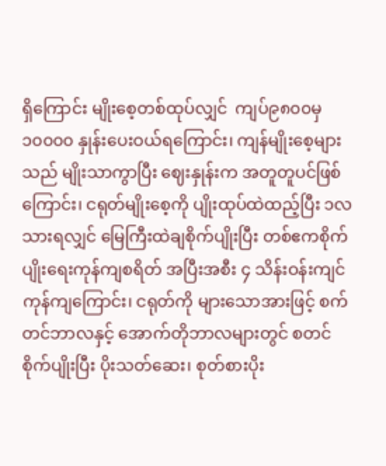ရှိကြောင်း မျိုးစေ့တစ်ထုပ်လျှင်  ကျပ်၉၈၀၀မှ ၁၀၀၀၀ နှုန်းပေးဝယ်ရကြောင်း၊ ကျန်မျိုးစေ့များသည် မျိုးသာကွာပြီး ဈေးနှုန်းက အတူတူပင်ဖြစ်ကြောင်း၊ ငရုတ်မျိုးစေ့ကို ပျိုးထုပ်ထဲထည့်ပြီး ၁လသားရလျှင် မြေကြီးထဲချစိုက်ပျိုးပြီး တစ်ဧကစိုက်ပျိုးရေးကုန်ကျစရိတ် အပြီးအစီး ၄ သိန်းဝန်းကျင်ကုန်ကျကြောင်း၊ ငရုတ်ကို များသောအားဖြင့် စက်တင်ဘာလနှင့် အောက်တိုဘာလများတွင် စတင်စိုက်ပျိုးပြီး ပိုးသတ်ဆေး၊ စုတ်စားပိုး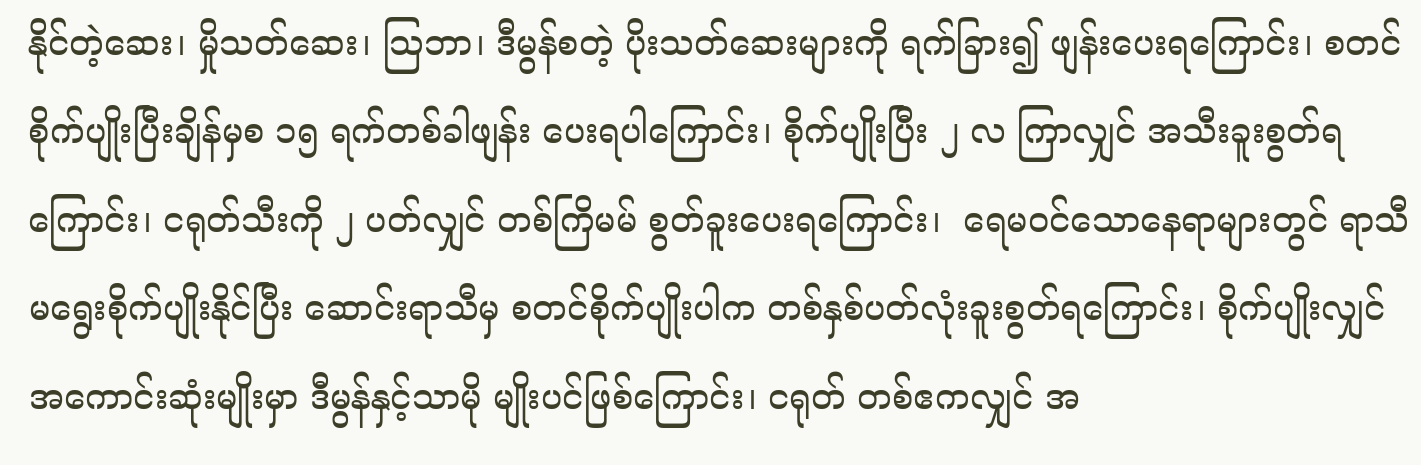နိုင်တဲ့ဆေး၊ မှိုသတ်ဆေး၊ သြဘာ၊ ဒီမွန်စတဲ့ ပိုးသတ်ဆေးများကို ရက်ခြား၍ ဖျန်းပေးရကြောင်း၊ စတင်စိုက်ပျိုးပြီးချိန်မှစ ၁၅ ရက်တစ်ခါဖျန်း ပေးရပါကြောင်း၊ စိုက်ပျိုးပြီး ၂ လ ကြာလျှင် အသီးခူးစွတ်ရကြောင်း၊ ငရုတ်သီးကို ၂ ပတ်လျှင် တစ်ကြိမမ် စွတ်ခူးပေးရကြောင်း၊  ရေမဝင်သောနေရာများတွင် ရာသီမရွေးစိုက်ပျိုးနိုင်ပြီး ဆောင်းရာသီမှ စတင်စိုက်ပျိုးပါက တစ်နှစ်ပတ်လုံးခူးစွတ်ရကြောင်း၊ စိုက်ပျိုးလျှင် အကောင်းဆုံးမျိုးမှာ ဒီမွန်နှင့်သာမို မျိုးပင်ဖြစ်ကြောင်း၊ ငရုတ် တစ်ဧကလျှင် အ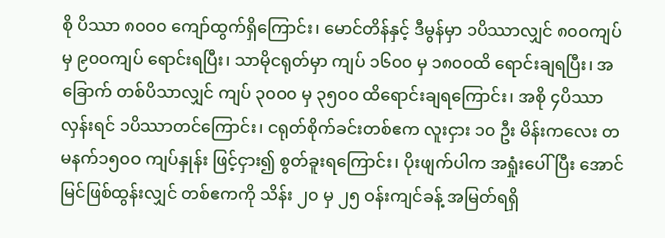စို ပိဿာ ၈၀ဝ၀ ကျော်ထွက်ရှိကြောင်း၊ မောင်တိန်နှင့် ဒီမွန်မှာ ၁ပိဿာလျှင် ၈၀ဝကျပ်မှ ၉၀ဝကျပ် ရောင်းရပြီး၊ သာမိုငရုတ်မှာ ကျပ် ၁၆၀၀ မှ ၁၈၀၀ထိ ရောင်းချရပြီး၊ အခြောက် တစ်ပိသာလျှင် ကျပ် ၃၀ဝ၀ မှ ၃၅၀၀ ထိရောင်းချရကြောင်း၊ အစို ၄ပိဿာ လှန်းရင် ၁ပိဿာတင်ကြောင်း၊ ငရုတ်စိုက်ခင်းတစ်ဧက လူးငှား ၁၀ ဦး မိန်းကလေး တမနက်၁၅၀ဝ ကျပ်နှုန်း ဖြင့်ငှား၍ စွတ်ခူးရကြောင်း၊ ပိုးဖျက်ပါက အရှုံးပေါ်ပြီး အောင်မြင်ဖြစ်ထွန်းလျှင် တစ်ဧကကို သိန်း ၂၀ မှ ၂၅ ဝန်းကျင်ခန့် အမြတ်ရရှိ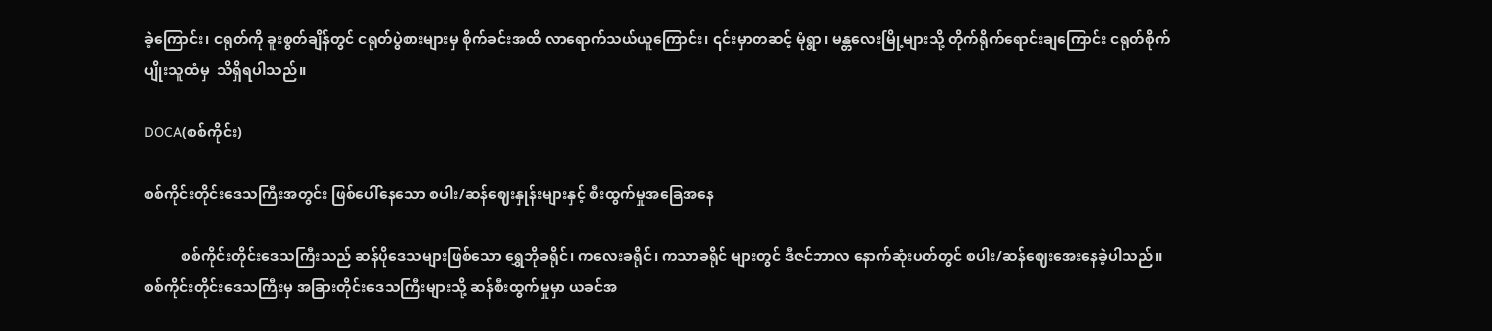ခဲ့ကြောင်း၊ ငရုတ်ကို ခူးစွတ်ချိန်တွင် ငရုတ်ပွဲစားများမှ စိုက်ခင်းအထိ လာရောက်သယ်ယူကြောင်း၊ ၎င်းမှာတဆင့် မုံရွာ၊ မန္တလေးမြို့များသို့ တိုက်ရိုက်ရောင်းချကြောင်း ငရုတ်စိုက်ပျိုးသူထံမှ  သိရှိရပါသည်။

DOCA(စစ်ကိုင်း)

စစ်ကိုင်းတိုင်းဒေသကြီးအတွင်း ဖြစ်ပေါ်နေသော စပါး/ဆန်ဈေးနှုန်းများနှင့် စီးထွက်မှုအခြေအနေ

          စစ်ကိုင်းတိုင်းဒေသကြီးသည် ဆန်ပိုဒေသများဖြစ်သော ရွှေဘိုခရိုင်၊ ကလေးခရိုင်၊ ကသာခရိုင် များတွင် ဒီဇင်ဘာလ နောက်ဆုံးပတ်တွင် စပါး/ဆန်ဈေးအေးနေခဲ့ပါသည်။ စစ်ကိုင်းတိုင်းဒေသကြီးမှ အခြားတိုင်းဒေသကြီးများသို့ ဆန်စီးထွက်မှုမှာ ယခင်အ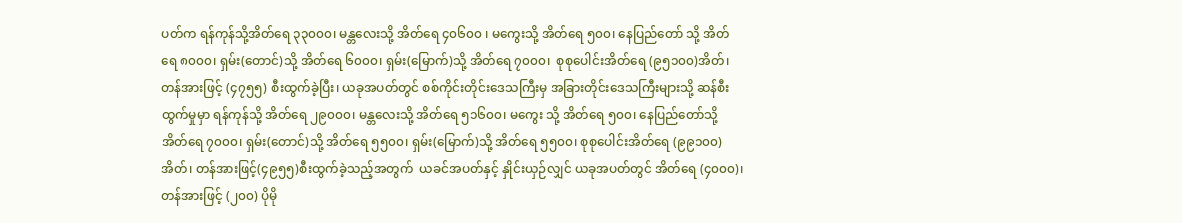ပတ်က ရန်ကုန်သို့အိတ်ရေ ၃၃၀၀၀၊ မန္တလေးသို့ အိတ်ရေ ၄၀၆၀၀ ၊ မကွေးသို့ အိတ်ရေ ၅၀၀၊ နေပြည်တော် သို့ အိတ်ရေ ၈၀၀၀၊ ရှမ်း(တောင်)သို့ အိတ်ရေ ၆၀၀၀၊ ရှမ်း(မြောက်)သို့ အိတ်ရေ ၇၀၀၀၊  စုစုပေါင်းအိတ်ရေ (၉၅၁၀၀)အိတ်၊ တန်အားဖြင့် (၄၇၅၅) စီးထွက်ခဲ့ပြီး၊ ယခုအပတ်တွင် စစ်ကိုင်းတိုင်းဒေသကြီးမှ အခြားတိုင်းဒေသကြီးများသို့ ဆန်စီးထွက်မှုမှာ ရန်ကုန်သို့ အိတ်ရေ ၂၉၀၀၀၊ မန္တလေးသို့ အိတ်ရေ ၅၁၆၀၀၊ မကွေး သို့ အိတ်ရေ ၅၀၀၊ နေပြည်တော်သို့ အိတ်ရေ ၇၀၀၀၊ ရှမ်း(တောင်)သို့ အိတ်ရေ ၅၅၀၀၊ ရှမ်း(မြောက်)သို့ အိတ်ရေ ၅၅၀၀၊ စုစုပေါင်းအိတ်ရေ (၉၉၁၀၀) အိတ်၊ တန်အားဖြင့်(၄၉၅၅)စီးထွက်ခဲ့သည့်အတွက်  ယခင်အပတ်နှင့် နှိုင်းယှဉ်လျှင် ယခုအပတ်တွင် အိတ်ရေ (၄၀၀၀)၊ တန်အားဖြင့် (၂၀၀) ပိုမို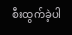စီးထွက်ခဲ့ပါ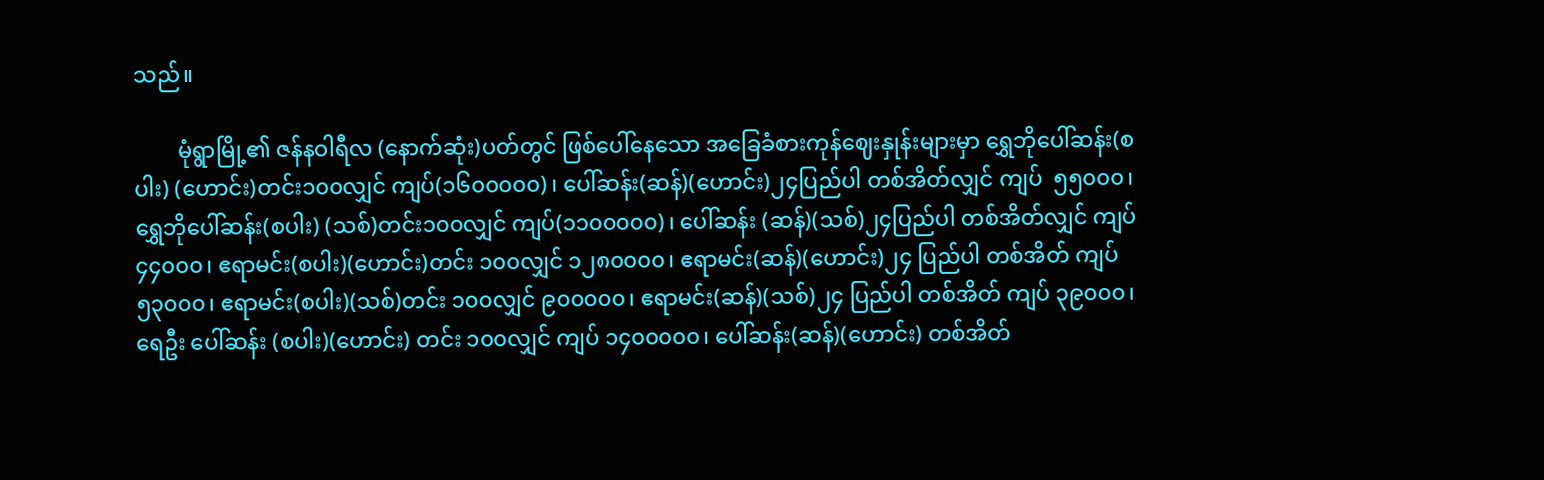သည်။

        မုံရွာမြို့၏ ဇန်နဝါရီလ (နောက်ဆုံး)ပတ်တွင် ဖြစ်ပေါ်နေသော အခြေခံစားကုန်ဈေးနှုန်းများမှာ ရွှေဘိုပေါ်ဆန်း(စပါး) (ဟောင်း)တင်း၁၀၀လျှင် ကျပ်(၁၆၀၀၀၀၀)၊ ပေါ်ဆန်း(ဆန်)(ဟောင်း)၂၄ပြည်ပါ တစ်အိတ်လျှင် ကျပ်  ၅၅၀၀၀၊ ရွှေဘိုပေါ်ဆန်း(စပါး) (သစ်)တင်း၁၀၀လျှင် ကျပ်(၁၁၀၀၀၀၀)၊ ပေါ်ဆန်း (ဆန်)(သစ်)၂၄ပြည်ပါ တစ်အိတ်လျှင် ကျပ်  ၄၄၀၀၀၊ ဧရာမင်း(စပါး)(ဟောင်း)တင်း ၁၀၀လျှင် ၁၂၈၀၀၀၀၊ ဧရာမင်း(ဆန်)(ဟောင်း)၂၄ ပြည်ပါ တစ်အိတ် ကျပ် ၅၃၀၀၀၊ ဧရာမင်း(စပါး)(သစ်)တင်း ၁၀၀လျှင် ၉၀၀၀၀၀၊ ဧရာမင်း(ဆန်)(သစ်)၂၄ ပြည်ပါ တစ်အိတ် ကျပ် ၃၉၀၀၀၊ ရေဦး ပေါ်ဆန်း (စပါး)(ဟောင်း) တင်း ၁၀၀လျှင် ကျပ် ၁၄၀၀၀၀၀၊ ပေါ်ဆန်း(ဆန်)(ဟောင်း) တစ်အိတ်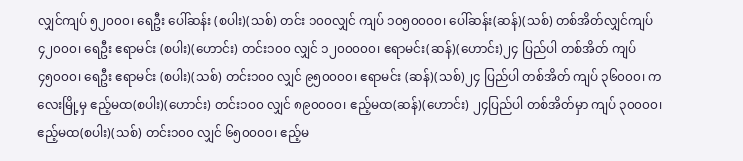လျှင်ကျပ် ၅၂၀၀၀၊ ရေဦး ပေါ်ဆန်း (စပါး)(သစ်) တင်း ၁၀၀လျှင် ကျပ် ၁၀၅၀၀၀၀၊ ပေါ်ဆန်း(ဆန်)(သစ်) တစ်အိတ်လျှင်ကျပ် ၄၂၀၀၀၊ ရေဦး ဧရာမင်း (စပါး)(ဟောင်း) တင်း၁၀၀ လျှင် ၁၂၀၀၀၀၀၊ ဧရာမင်း(ဆန်)(ဟောင်း)၂၄ ပြည်ပါ တစ်အိတ် ကျပ် ၄၅၀၀၀၊ ရေဦး ဧရာမင်း (စပါး)(သစ်) တင်း၁၀၀ လျှင် ၉၅၀၀၀၀၊ ဧရာမင်း (ဆန်)(သစ်)၂၄ ပြည်ပါ တစ်အိတ် ကျပ် ၃၆၀၀၀၊ ကလေးမြို့မှ ဧည့်မထ(စပါး)(ဟောင်း) တင်း၁၀၀ လျှင် ၈၉၀၀၀၀၊ ဧည့်မထ(ဆန်)(ဟောင်း) ၂၄ပြည်ပါ တစ်အိတ်မှာ ကျပ် ၃၀၀၀၀၊ ဧည့်မထ(စပါး)(သစ်) တင်း၁၀၀ လျှင် ၆၅၀၀၀၀၊ ဧည့်မ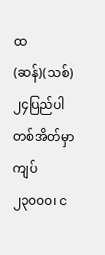ထ(ဆန်)(သစ်) ၂၄ပြည်ပါ တစ်အိတ်မှာ ကျပ် ၂၃၀၀၀၊ င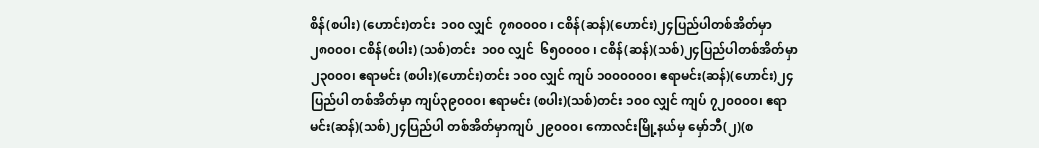စိန်(စပါး) (ဟောင်း)တင်း  ၁၀၀ လျှင်  ၇၈၀၀၀၀ ၊ ငစိန်(ဆန်)(ဟောင်း)၂၄ပြည်ပါတစ်အိတ်မှာ ၂၈၀၀၀၊ ငစိန်(စပါး) (သစ်)တင်း  ၁၀၀ လျှင်  ၆၅၀၀၀၀ ၊ ငစိန်(ဆန်)(သစ်)၂၄ပြည်ပါတစ်အိတ်မှာ ၂၃၀၀၀၊ ဧရာမင်း (စပါး)(ဟောင်း)တင်း ၁၀၀ လျှင် ကျပ် ၁၀၀၀၀၀၀၊ ဧရာမင်း(ဆန်)(ဟောင်း)၂၄ပြည်ပါ တစ်အိတ်မှာ ကျပ်၃၉၀၀၀၊ ဧရာမင်း (စပါး)(သစ်)တင်း ၁၀၀ လျှင် ကျပ် ၇၂၀၀၀၀၊ ဧရာမင်း(ဆန်)(သစ်)၂၄ပြည်ပါ တစ်အိတ်မှာကျပ် ၂၉၀၀၀၊ ကောလင်းမြို့နယ်မှ မှော်ဘီ(၂)(စ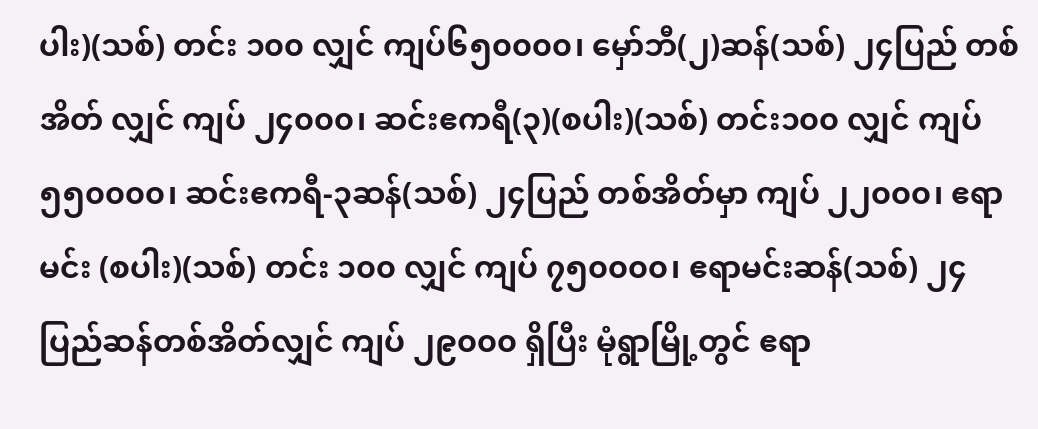ပါး)(သစ်) တင်း ၁၀၀ လျှင် ကျပ်၆၅၀၀၀၀၊ မှော်ဘီ(၂)ဆန်(သစ်) ၂၄ပြည် တစ်အိတ် လျှင် ကျပ် ၂၄၀၀၀၊ ဆင်းဧကရီ(၃)(စပါး)(သစ်) တင်း၁၀၀ လျှင် ကျပ် ၅၅၀၀၀၀၊ ဆင်းဧကရီ-၃ဆန်(သစ်) ၂၄ပြည် တစ်အိတ်မှာ ကျပ် ၂၂၀၀၀၊ ဧရာမင်း (စပါး)(သစ်) တင်း ၁၀၀ လျှင် ကျပ် ၇၅၀၀၀၀၊ ဧရာမင်းဆန်(သစ်) ၂၄ ပြည်ဆန်တစ်အိတ်လျှင် ကျပ် ၂၉၀၀၀ ရှိပြီး မုံရွာမြို့တွင် ဧရာ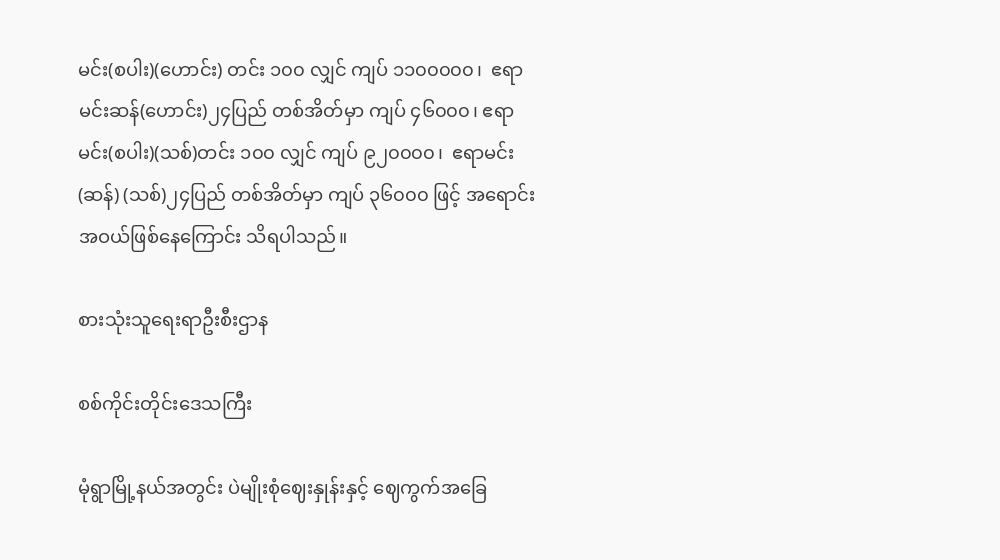မင်း(စပါး)(ဟောင်း) တင်း ၁၀၀ လျှင် ကျပ် ၁၁၀၀၀၀၀၊  ဧရာမင်းဆန်(ဟောင်း)၂၄ပြည် တစ်အိတ်မှာ ကျပ် ၄၆၀၀၀၊ ဧရာမင်း(စပါး)(သစ်)တင်း ၁၀၀ လျှင် ကျပ် ၉၂၀၀၀၀၊  ဧရာမင်း(ဆန်) (သစ်)၂၄ပြည် တစ်အိတ်မှာ ကျပ် ၃၆၀၀၀ ဖြင့် အရောင်းအဝယ်ဖြစ်နေကြောင်း သိရပါသည်။

စားသုံးသူရေးရာဦးစီးဌာန

စစ်ကိုင်းတိုင်းဒေသကြီး

မုံရွာမြို့နယ်အတွင်း ပဲမျိုးစုံဈေးနှုန်းနှင့် ဈေကွက်အခြေ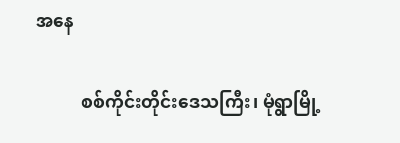အနေ

          စစ်ကိုင်းတိုင်းဒေသကြီး၊ မုံရွာမြို့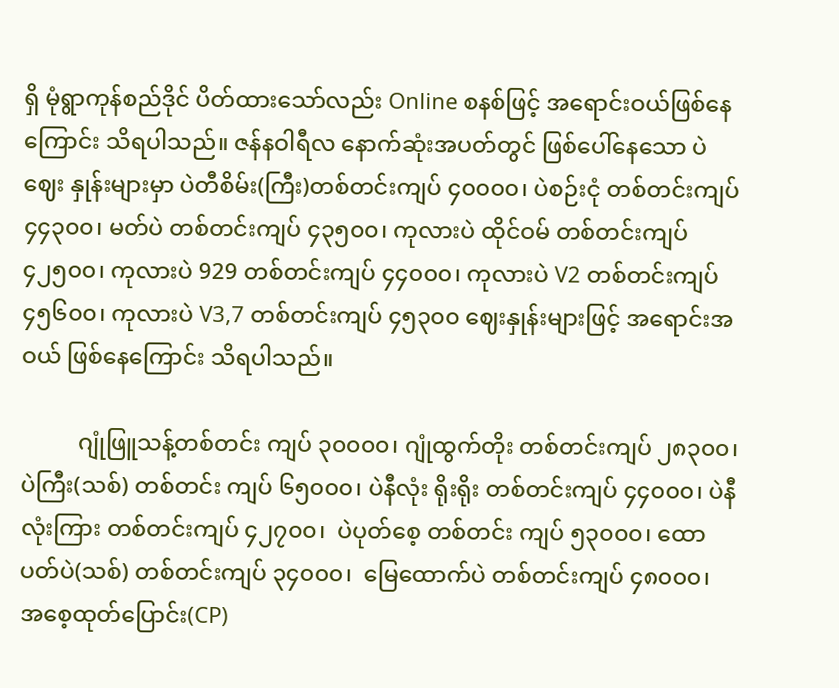ရှိ မုံရွာကုန်စည်ဒိုင် ပိတ်ထားသော်လည်း Online စနစ်ဖြင့် အရောင်းဝယ်ဖြစ်နေကြောင်း သိရပါသည်။ ဇန်နဝါရီလ နောက်ဆုံးအပတ်တွင် ဖြစ်ပေါ်နေသော ပဲဈေး နှုန်းများမှာ ပဲတီစိမ်း(ကြီး)တစ်တင်းကျပ် ၄၀၀၀၀၊ ပဲစဉ်းငုံ တစ်တင်းကျပ် ၄၄၃၀၀၊ မတ်ပဲ တစ်တင်းကျပ် ၄၃၅၀၀၊ ကုလားပဲ ထိုင်ဝမ် တစ်တင်းကျပ် ၄၂၅၀၀၊ ကုလားပဲ 929 တစ်တင်းကျပ် ၄၄၀၀၀၊ ကုလားပဲ V2 တစ်တင်းကျပ် ၄၅၆၀၀၊ ကုလားပဲ V3,7 တစ်တင်းကျပ် ၄၅၃၀၀ ဈေးနှုန်းများဖြင့် အရောင်းအဝယ် ဖြစ်နေကြောင်း သိရပါသည်။

          ဂျုံဖြူသန့်တစ်တင်း ကျပ် ၃၀၀၀၀၊ ဂျုံထွက်တိုး တစ်တင်းကျပ် ၂၈၃၀၀၊  ပဲကြီး(သစ်) တစ်တင်း ကျပ် ၆၅၀၀၀၊ ပဲနီလုံး ရိုးရိုး တစ်တင်းကျပ် ၄၄၀၀၀၊ ပဲနီလုံးကြား တစ်တင်းကျပ် ၄၂၇၀၀၊  ပဲပုတ်စေ့ တစ်တင်း ကျပ် ၅၃၀၀၀၊ ထောပတ်ပဲ(သစ်) တစ်တင်းကျပ် ၃၄၀၀၀၊  မြေထောက်ပဲ တစ်တင်းကျပ် ၄၈၀၀၀၊ အစေ့ထုတ်ပြောင်း(CP)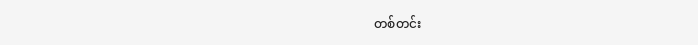တစ်တင်း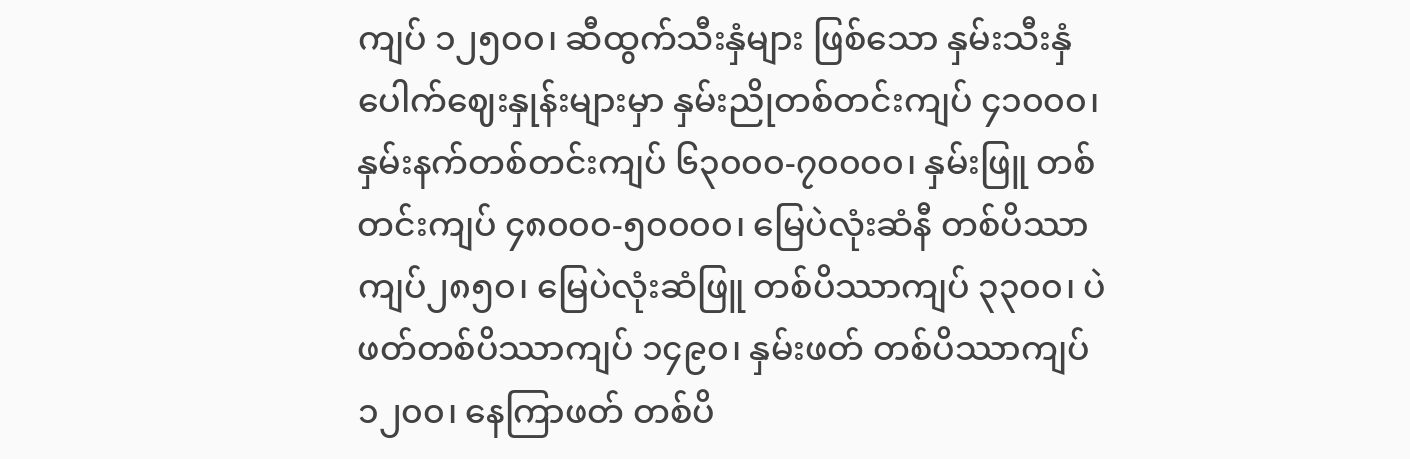ကျပ် ၁၂၅၀၀၊ ဆီထွက်သီးနှံများ ဖြစ်သော နှမ်းသီးနှံ ပေါက်ဈေးနှုန်းများမှာ နှမ်းညိုတစ်တင်းကျပ် ၄၁၀၀၀၊ နှမ်းနက်တစ်တင်းကျပ် ၆၃၀၀၀-၇၀၀၀၀၊ နှမ်းဖြူ တစ်တင်းကျပ် ၄၈၀၀၀-၅၀၀၀၀၊ မြေပဲလုံးဆံနီ တစ်ပိဿာ ကျပ်၂၈၅၀၊ မြေပဲလုံးဆံဖြူ တစ်ပိဿာကျပ် ၃၃၀၀၊ ပဲဖတ်တစ်ပိဿာကျပ် ၁၄၉၀၊ နှမ်းဖတ် တစ်ပိဿာကျပ် ၁၂၀၀၊ နေကြာဖတ် တစ်ပိ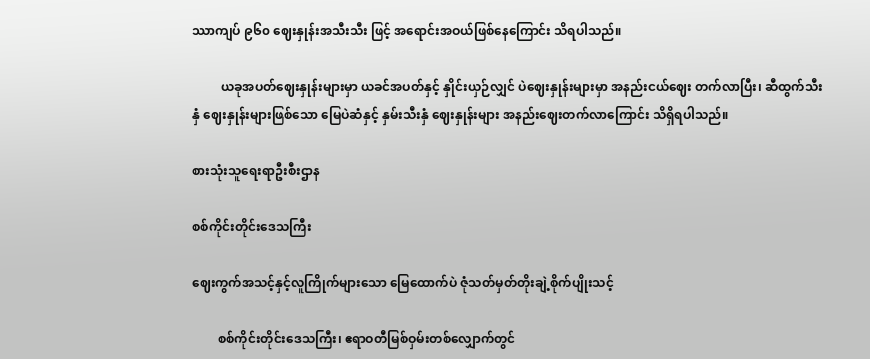ဿာကျပ် ၉၆၀ ဈေးနှုန်းအသီးသီး ဖြင့် အရောင်းအဝယ်ဖြစ်နေကြောင်း သိရပါသည်။

         ယခုအပတ်ဈေးနှုန်းများမှာ ယခင်အပတ်နှင့် နှိုင်းယှဉ်လျှင် ပဲဈေးနှုန်းများမှာ အနည်းငယ်ဈေး တက်လာပြီး၊ ဆီထွက်သီးနှံ ဈေးနှုန်းများဖြစ်သော မြေပဲဆံနှင့် နှမ်းသီးနှံ ဈေးနှုန်းများ အနည်းဈေးတက်လာကြောင်း သိရှိရပါသည်။

စားသုံးသူရေးရာဦးစီးဌာန

စစ်ကိုင်းတိုင်းဒေသကြီး

ဈေးကွက်အသင့်နှင့်လူကြိုက်များသော မြေထောက်ပဲ ဇုံသတ်မှတ်တိုးချဲ့စိုက်ပျိုးသင့်

        စစ်ကိုင်းတိုင်းဒေသကြီး၊ ဧရာဝတီမြစ်ဝှမ်းတစ်လျှောက်တွင်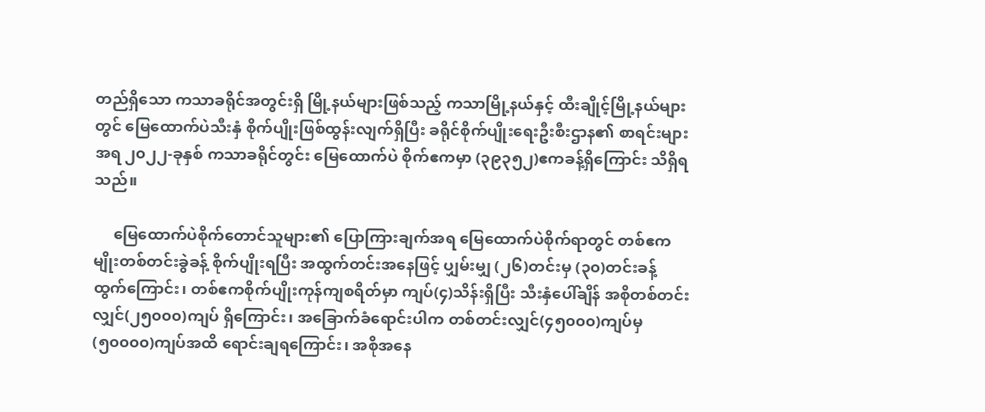တည်ရှိသော ကသာခရိုင်အတွင်းရှိ မြို့နယ်များဖြစ်သည့် ကသာမြို့နယ်နှင့် ထီးချိုင့်မြို့နယ်များတွင် မြေထောက်ပဲသီးနှံ စိုက်ပျိုးဖြစ်ထွန်းလျက်ရှိပြီး ခရိုင်စိုက်ပျိုးရေးဦးစီးဌာန၏ စာရင်းများအရ ၂၀၂၂-ခုနှစ် ကသာခရိုင်တွင်း မြေထောက်ပဲ စိုက်ဧကမှာ (၃၉၃၅၂)ဧကခန့်ရှိကြောင်း သိရှိရသည်။

     မြေထောက်ပဲစိုက်တောင်သူများ၏ ပြောကြားချက်အရ မြေထောက်ပဲစိုက်ရာတွင် တစ်ဧက မျိုးတစ်တင်းခွဲခန့် စိုက်ပျိုးရပြီး အထွက်တင်းအနေဖြင့် ပျှမ်းမျှ (၂၆)တင်းမှ (၃၀)တင်းခန့် ထွက်ကြောင်း၊ တစ်ဧကစိုက်ပျိုးကုန်ကျစရိတ်မှာ ကျပ်(၄)သိန်းရှိပြီး သီးနှံပေါ်ချိန် အစိုတစ်တင်းလျှင်(၂၅၀၀၀)ကျပ် ရှိကြောင်း၊ အခြောက်ခံရောင်းပါက တစ်တင်းလျှင်(၄၅၀၀၀)ကျပ်မှ (၅၀၀၀၀)ကျပ်အထိ ရောင်းချရကြောင်း၊ အစိုအနေ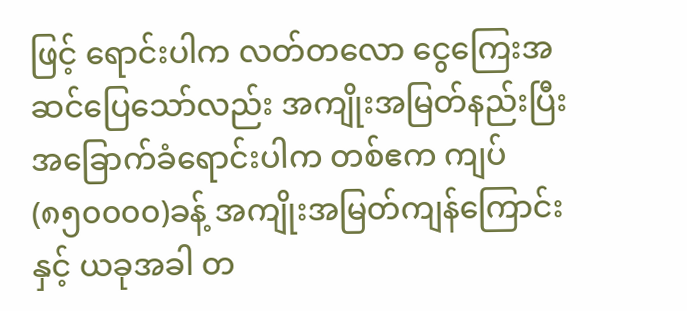ဖြင့် ရောင်းပါက လတ်တလော ငွေကြေးအဆင်ပြေသော်လည်း အကျိုးအမြတ်နည်းပြီး အခြောက်ခံရောင်းပါက တစ်ဧက ကျပ်(၈၅၀၀၀၀)ခန့် အကျိုးအမြတ်ကျန်ကြောင်းနှင့် ယခုအခါ တ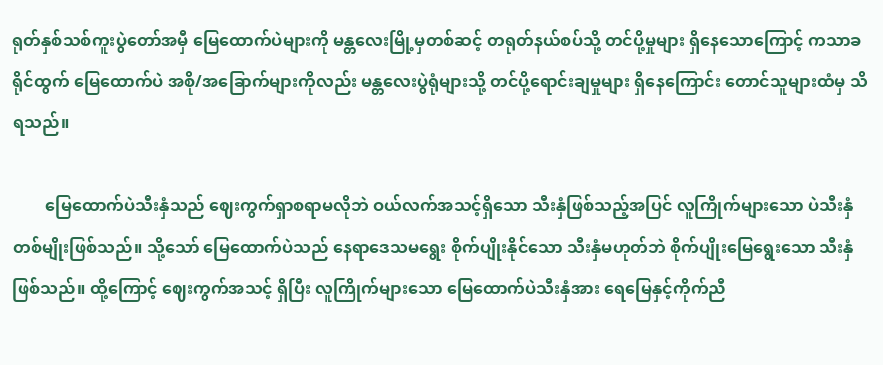ရုတ်နှစ်သစ်ကူးပွဲတော်အမှီ မြေထောက်ပဲများကို မန္တလေးမြို့မှတစ်ဆင့် တရုတ်နယ်စပ်သို့ တင်ပို့မှုများ ရှိနေသောကြောင့် ကသာခရိုင်ထွက် မြေထောက်ပဲ အစို/အခြောက်များကိုလည်း မန္တလေးပွဲရုံများသို့ တင်ပို့ရောင်းချမှုများ ရှိနေကြောင်း တောင်သူများထံမှ သိရသည်။

        မြေထောက်ပဲသီးနှံသည် ဈေးကွက်ရှာစရာမလိုဘဲ ဝယ်လက်အသင့်ရှိသော သီးနှံဖြစ်သည့်အပြင် လူကြိုက်များသော ပဲသီးနှံတစ်မျိုးဖြစ်သည်။ သို့သော် မြေထောက်ပဲသည် နေရာဒေသမရွေး စိုက်ပျိုးနိုင်သော သီးနှံမဟုတ်ဘဲ စိုက်ပျိုးမြေရွေးသော သီးနှံဖြစ်သည်။ ထို့ကြောင့် ဈေးကွက်အသင့် ရှိပြီး လူကြိုက်များသော မြေထောက်ပဲသီးနှံအား ရေမြေနှင့်ကိုက်ညီ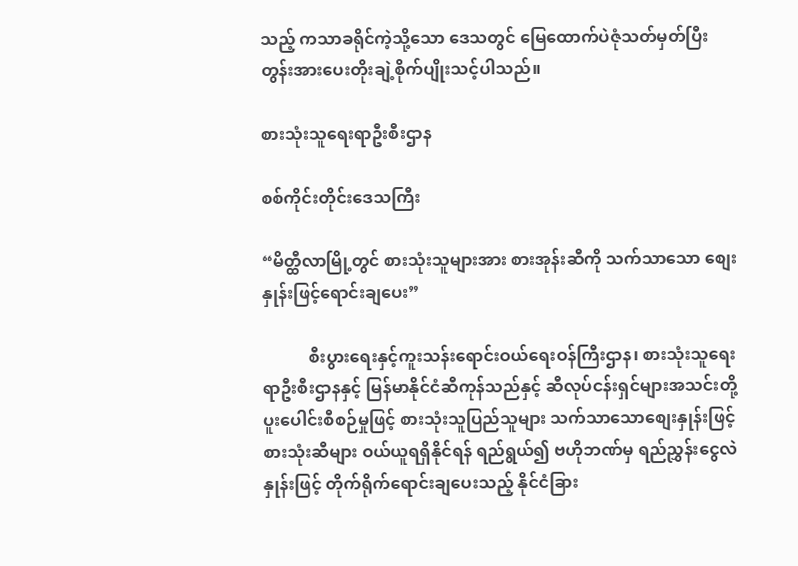သည့် ကသာခရိုင်ကဲ့သို့သော ဒေသတွင် မြေထောက်ပဲဇုံသတ်မှတ်ပြီး တွန်းအားပေးတိုးချဲ့စိုက်ပျိုးသင့်ပါသည်။

စားသုံးသူရေးရာဦးစီးဌာန

စစ်ကိုင်းတိုင်းဒေသကြီး

“မိတ္ထီလာမြို့တွင် စားသုံးသူများအား စားအုန်းဆီကို သက်သာသော စျေးနှုန်းဖြင့်ရောင်းချပေး”

           စီးပွားရေးနှင့်ကူးသန်းရောင်းဝယ်ရေးဝန်ကြီးဌာန၊ စားသုံးသူရေးရာဦးစီးဌာနနှင့် မြန်မာနိုင်ငံဆီကုန်သည်နှင့် ဆီလုပ်ငန်းရှင်များအသင်းတို့ ပူးပေါင်းစီစဉ်မှုဖြင့် စားသုံးသူပြည်သူများ သက်သာသောစျေးနှုန်းဖြင့် စားသုံးဆီများ ဝယ်ယူရရှိနိုင်ရန် ရည်ရွယ်၍ ဗဟိုဘဏ်မှ ရည်ညွှန်းငွေလဲနှုန်းဖြင့် တိုက်ရိုက်ရောင်းချပေးသည့် နိုင်ငံခြား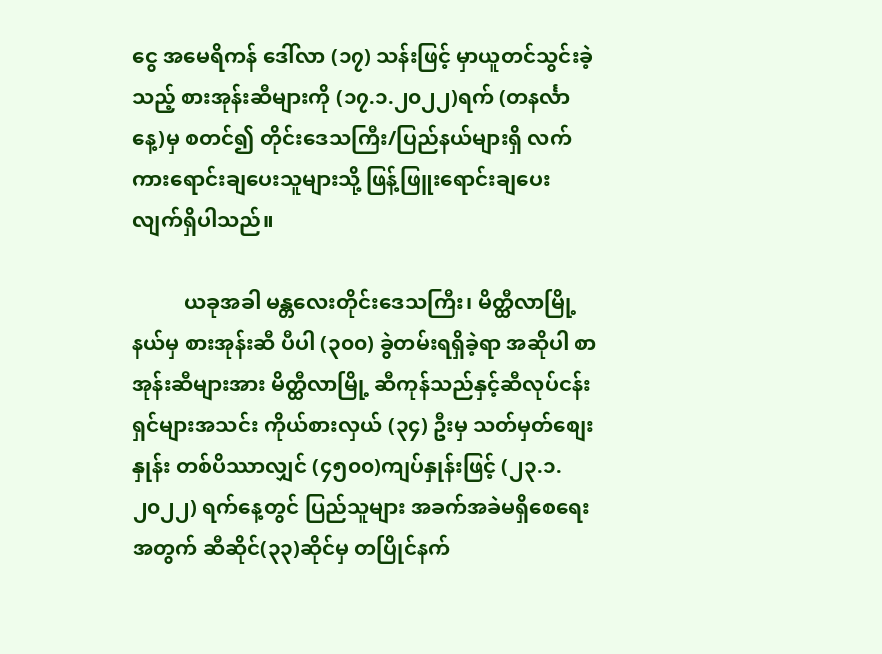ငွေ အမေရိကန် ဒေါ်လာ (၁၇) သန်းဖြင့် မှာယူတင်သွင်းခဲ့သည့် စားအုန်းဆီများကို (၁၇.၁.၂၀၂၂)ရက် (တနင်္လာနေ့)မှ စတင်၍ တိုင်းဒေသကြီး/ပြည်နယ်များရှိ လက်ကားရောင်းချပေးသူများသို့ ဖြန့်ဖြူးရောင်းချပေးလျက်ရှိပါသည်။

          ယခုအခါ မန္တလေးတိုင်း‌ဒေသကြီး၊ မိတ္ထီလာမြို့နယ်မှ စားအုန်းဆီ ပီပါ (၃၀၀) ခွဲတမ်းရရှိခဲ့ရာ အဆိုပါ စာအုန်းဆီများအား မိတ္ထီလာမြို့ ဆီကုန်သည်နှင့်ဆီလုပ်ငန်းရှင်များအသင်း ကိုယ်စားလှယ် (၃၄) ဦးမှ သတ်မှတ်စျေးနှုန်း တစ်ပိဿာလျှင် (၄၅၀၀)ကျပ်နှုန်းဖြင့် (၂၃.၁.၂၀၂၂) ရက်နေ့တွင် ပြည်သူများ အခက်အခဲမရှိစေရေးအတွက် ဆီဆိုင်(၃၃)ဆိုင်မှ တပြိုင်နက်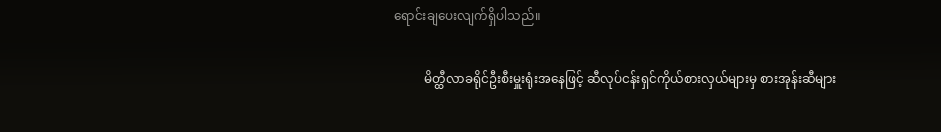ရောင်းချပေးလျက်ရှိပါသည်။

          မိတ္ထီလာခရိုင်ဦးစီးမှူးရုံးအနေဖြင့် ဆီလုပ်ငန်းရှင်ကိုယ်စားလှယ်များမှ စားအုန်းဆီများ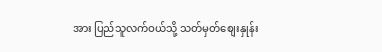အား ပြည်သူလက်ဝယ်သို့ သတ်မှတ်စျေးနှုန်း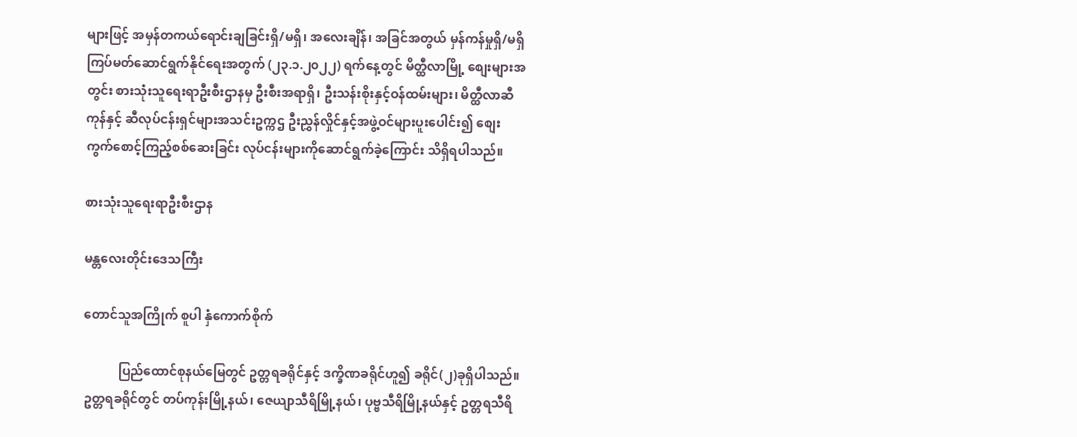များဖြင့် အမှန်တကယ်ရောင်းချခြင်းရှိ/မရှိ၊ အလေးချိန်၊ အခြင်အတွယ် မှန်ကန်မှုရှိ/မရှိ ကြပ်မတ်ဆောင်ရွက်နိုင်ရေးအတွက် (၂၃.၁.၂၀၂၂) ရက်နေ့တွင် မိတ္ထီလာမြို့ စျေးများအတွင်း စားသုံးသူရေးရာဦးစီးဌာနမှ ဦးစီးအရာရှိ၊ ဦးသန်းစိုးနှင့်ဝန်ထမ်းများ၊ မိတ္ထီလာဆီကုန်နှင့် ဆီလုပ်ငန်းရှင်များအသင်းဥက္ကဌ ဦးညွှန်လှိုင်နှင့်အဖွဲ့ဝင်များပူးပေါင်း၍ စျေးကွက်စောင့်ကြည့်စစ်ဆေးခြင်း လုပ်ငန်းများကိုဆောင်ရွက်ခဲ့ကြောင်း သိရှိရပါသည်။

စားသုံးသူရေးရာဦးစီးဌာန

မန္တလေးတိုင်းဒေသကြီး

တောင်သူအကြိုက် စူပါ နှံကောက်စိုက်

           ပြည်ထောင်စုနယ်မြေတွင် ဥတ္တရခရိုင်နှင့် ဒက္ခိဏခရိုင်ဟူ၍ ခရိုင်(၂)ခုရှိပါသည်။ ဥတ္တရခရိုင်တွင် တပ်ကုန်းမြို့နယ်၊ ဇေယျာသီရိမြို့နယ်၊ ပုဗ္ဗသီရိမြို့နယ်နှင့် ဥတ္တရသီရိ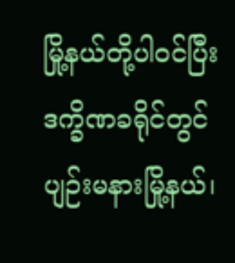မြို့နယ်တို့ပါဝင်ပြီး ဒက္ခိဏခရိုင်တွင် ပျဉ်းမနားမြို့နယ်၊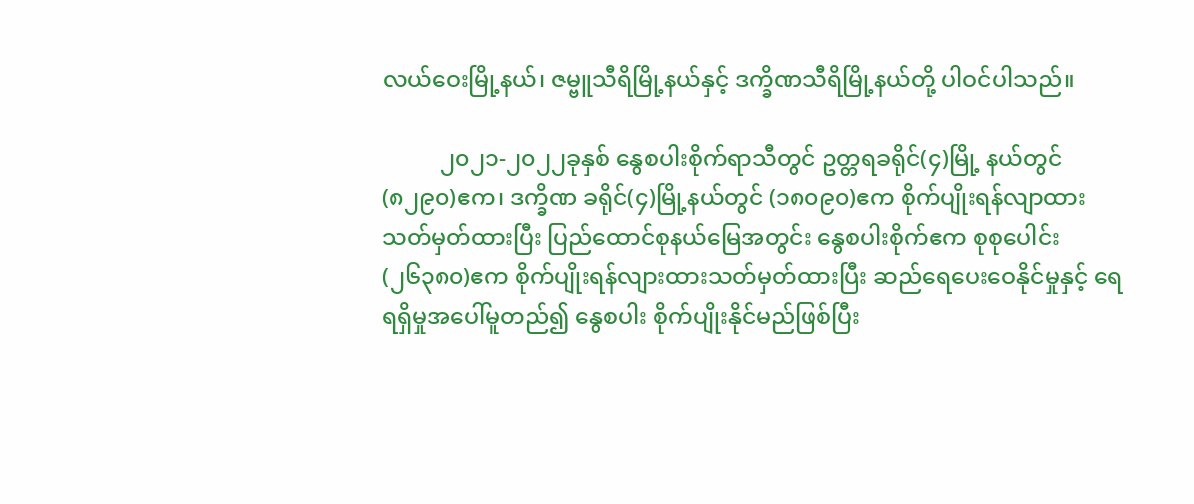လယ်ဝေးမြို့နယ်၊ ဇမ္ဗူသီရိမြို့နယ်နှင့် ဒက္ခိဏသီရိမြို့နယ်တို့ ပါဝင်ပါသည်။

          ၂၀၂၁-၂၀၂၂ခုနှစ် နွေစပါးစိုက်ရာသီတွင် ဥတ္တရခရိုင်(၄)မြို့ နယ်တွင် (၈၂၉၀)ဧက၊ ဒက္ခိဏ ခရိုင်(၄)မြို့နယ်တွင် (၁၈၀၉၀)ဧက စိုက်ပျိုးရန်လျာထားသတ်မှတ်ထားပြီး ပြည်ထောင်စုနယ်မြေအတွင်း နွေစပါးစိုက်ဧက စုစုပေါင်း (၂၆၃၈၀)ဧက စိုက်ပျိုးရန်လျားထားသတ်မှတ်ထားပြီး ဆည်ရေပေးဝေနိုင်မှုနှင့် ရေရရှိမှုအပေါ်မူတည်၍ နွေစပါး စိုက်ပျိုးနိုင်မည်ဖြစ်ပြီး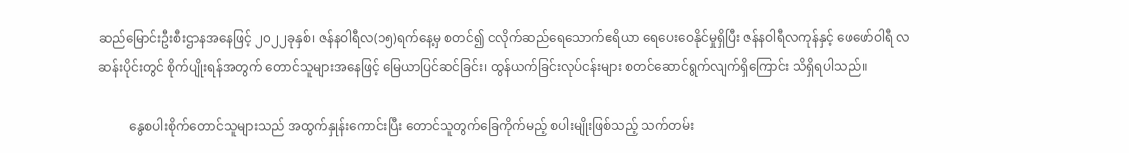ဆည်မြောင်းဦးစီးဌာနအနေဖြင့် ၂၀၂၂ခုနှစ်၊ ဇန်နဝါရီလ(၁၅)ရက်နေ့မှ စတင်၍ ငလိုက်ဆည်ရေသောက်ဧရိယာ ရေပေးဝေနိုင်မှုရှိပြီး ဇန်နဝါရီလကုန်နှင့် ဖေဖော်ဝါရီ လဆန်းပိုင်းတွင် စိုက်ပျိုးရန်အတွက် တောင်သူများအနေဖြင့် မြေယာပြင်ဆင်ခြင်း၊ ထွန်ယက်ခြင်းလုပ်ငန်းများ စတင်ဆောင်ရွက်လျက်ရှိကြောင်း သိရှိရပါသည်။

          နွေစပါးစိုက်တောင်သူများသည် အထွက်နှုန်းကောင်းပြီး တောင်သူတွက်ခြေကိုက်မည့် စပါးမျိုးဖြစ်သည့် သက်တမ်း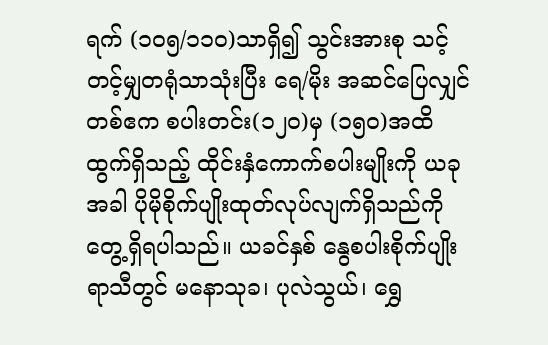ရက် (၁၀၅/၁၁၀)သာရှိ၍ သွင်းအားစု သင့်တင့်မျှတရုံသာသုံးပြီး ရေ/မိုး အဆင်ပြေလျှင် တစ်ဧက စပါးတင်း(၁၂၀)မှ (၁၅၀)အထိ ထွက်ရှိသည့် ထိုင်းနှံကောက်စပါးမျိုးကို ယခုအခါ ပိုမိုစိုက်ပျိုးထုတ်လုပ်လျက်ရှိသည်ကို တွေ့ရှိရပါသည်။ ယခင်နှစ် နွေစပါးစိုက်ပျိုး ရာသီတွင် မနောသုခ၊ ပုလဲသွယ်၊ ရွှေ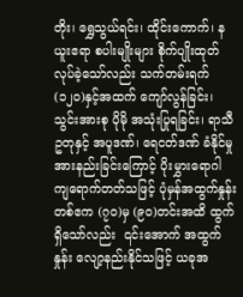တိုး၊ ရွှေသွယ်ရင်း၊ ထိုင်းကောက်၊ နယူးဧရာ စပါးမျိုးများ စိုက်ပျိုးထုတ်လုပ်ခဲ့သော်လည်း သက်တမ်းရက်(၁၂၀)နှင့်အထက် ကျော်လွန်ခြင်း၊ သွင်းအားစု ပိုမို အသုံးပြုရခြင်း၊ ရာသီဥတုနှင့် အပူဒဏ်၊ ရေငတ်ဒဏ် ခံနိုင်မှုအားနည်းခြင်းကြောင့် ပိုးမွှားရောဂါ ကျရောက်တတ်သဖြင့် ပုံမှန်အထွက်နှုန်းတစ်ဧက (၇၀)မှ (၉၀)တင်းအထိ ထွက်ရှိသော်လည်း  ၎င်းအောက် အထွက်နှုန်း လျော့နည်းနိုင်သဖြင့် ယခုအ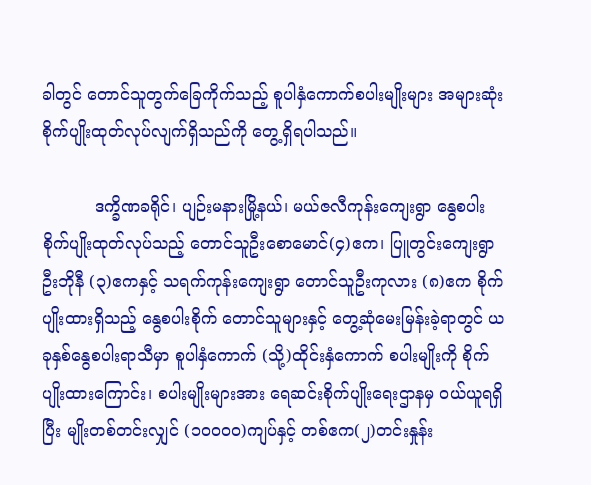ခါတွင် တောင်သူတွက်ခြေကိုက်သည့် စူပါနှံကောက်စပါးမျိုးများ အများဆုံး စိုက်ပျိုးထုတ်လုပ်လျက်ရှိသည်ကို တွေ့ရှိရပါသည်။

          ဒက္ခိဏခရိုင်၊ ပျဉ်းမနားမြို့နယ်၊ မယ်ဇလီကုန်းကျေးရွာ နွေစပါးစိုက်ပျိုးထုတ်လုပ်သည့် တောင်သူဦးစောမောင်(၄)ဧက၊ ပြူတွင်းကျေးရွာ ဦးဘိုနီ (၃)ဧကနှင့် သရက်ကုန်းကျေးရွာ တောင်သူဦးကုလား (၈)ဧက စိုက်ပျိုးထားရှိသည့် နွေစပါးစိုက် တောင်သူများနှင့် တွေ့ဆုံမေးမြန်းခဲ့ရာတွင် ယခုနှစ်နွေစပါးရာသီမှာ စူပါနှံကောက် (သို့)ထိုင်းနှံကောက် စပါးမျိုးကို စိုက်ပျိုးထားကြောင်း၊ စပါးမျိုးများအား ရေဆင်းစိုက်ပျိုးရေးဌာနမှ ဝယ်ယူရရှိပြီး မျိုးတစ်တင်းလျှင် (၁၀၀၀၀)ကျပ်နှင့် တစ်ဧက(၂)တင်းနှုန်း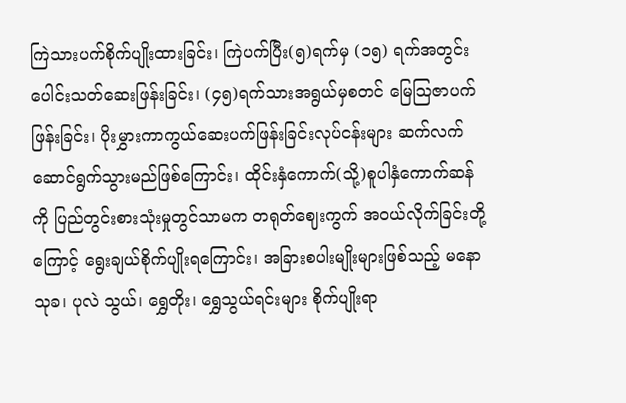ကြဲသားပက်စိုက်ပျိုးထားခြင်း၊ ကြဲပက်ပြီး(၅)ရက်မှ (၁၅) ရက်အတွင်း ပေါင်းသတ်ဆေးဖြန်းခြင်း၊ (၄၅)ရက်သားအရွယ်မှစတင် မြေသြဇာပက်ဖြန်းခြင်း၊ ပိုးမွှားကာကွယ်ဆေးပက်ဖြန်းခြင်းလုပ်ငန်းများ ဆက်လက်ဆောင်ရွက်သွားမည်ဖြစ်ကြောင်း၊ ထိုင်းနှံကောက်(သို့)စူပါနှံကောက်ဆန်ကို ပြည်တွင်းစားသုံးမှုတွင်သာမက တရုတ်ဈေးကွက် အဝယ်လိုက်ခြင်းတို့ကြောင့် ရွေးချယ်စိုက်ပျိုးရကြောင်း၊ အခြားစပါးမျိုးများဖြစ်သည့် မနောသုခ၊ ပုလဲ သွယ်၊ ရွှေတိုး၊ ရွှေသွယ်ရင်းများ စိုက်ပျိုးရာ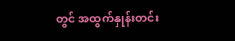တွင် အထွက်နှုန်းတင်း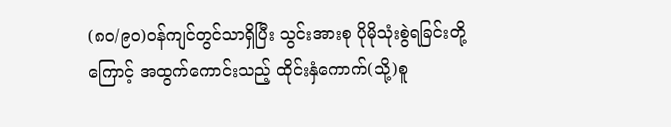(၈၀/၉၀)ဝန်ကျင်တွင်သာရှိပြီး သွင်းအားစု ပိုမိုသုံးစွဲရခြင်းတို့ကြောင့် အထွက်ကောင်းသည့် ထိုင်းနှံကောက်(သို့)စူ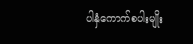ပါနှံကောက်စပါးမျိုး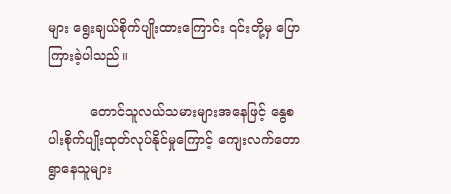များ ရွေးချယ်စိုက်ပျိုးထားကြောင်း ၎င်းတို့မှ ပြောကြားခဲ့ပါသည်။

          တောင်သူလယ်သမားများအနေဖြင့် နွေစပါးစိုက်ပျိုးထုတ်လုပ်နိုင်မှုကြောင့် ကျေးလက်တောရွာနေသူများ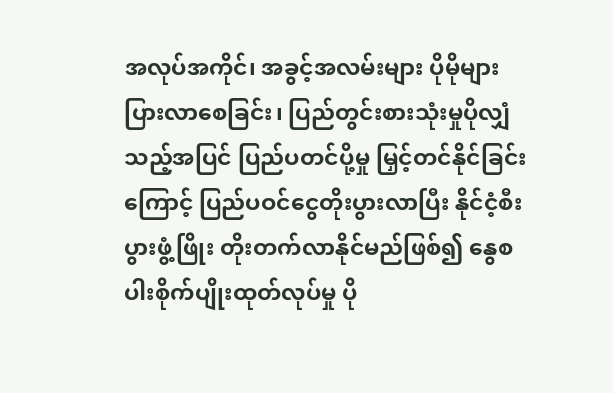အလုပ်အကိုင်၊ အခွင့်အလမ်းများ ပိုမိုများပြားလာစေခြင်း၊ ပြည်တွင်းစားသုံးမှုပိုလျှံ သည့်အပြင် ပြည်ပတင်ပို့မှု မြှင့်တင်နိုင်ခြင်းကြောင့် ပြည်ပဝင်ငွေတိုးပွားလာပြီး နိုင်ငံ့စီးပွားဖွံ့ဖြိုး တိုးတက်လာနိုင်မည်ဖြစ်၍ နွေစပါးစိုက်ပျိုးထုတ်လုပ်မှု ပို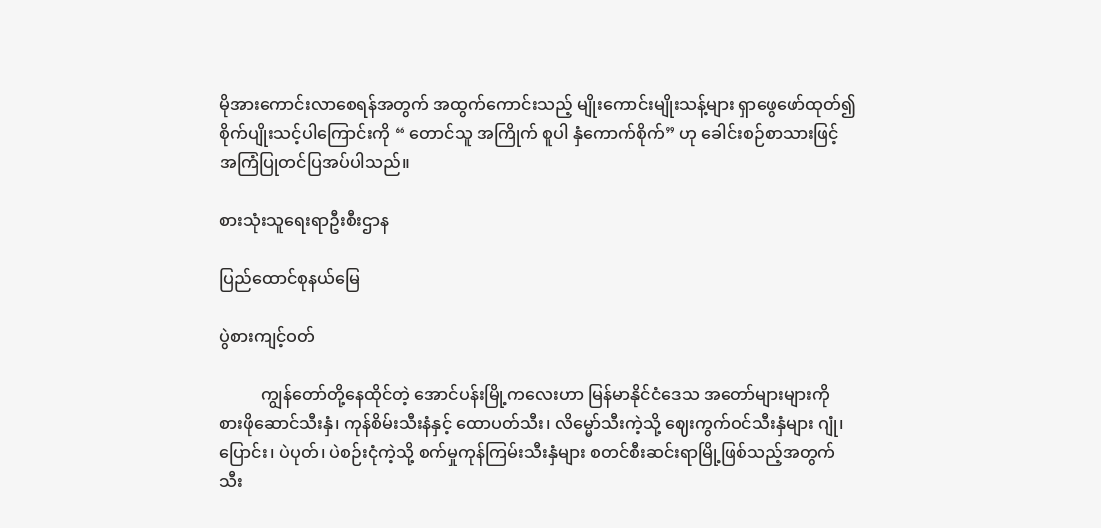မိုအားကောင်းလာစေရန်အတွက် အထွက်ကောင်းသည့် မျိုးကောင်းမျိုးသန့်များ ရှာဖွေဖော်ထုတ်၍ စိုက်ပျိုးသင့်ပါကြောင်းကို “ တောင်သူ အကြိုက် စူပါ နှံကောက်စိုက်” ဟု ခေါင်းစဉ်စာသားဖြင့် အကြံပြုတင်ပြအပ်ပါသည်။

စားသုံးသူရေးရာဦးစီးဌာန

ပြည်ထောင်စုနယ်မြေ

ပွဲစားကျင့်ဝတ်

          ကျွန်တော်တို့နေထိုင်တဲ့ အောင်ပန်းမြို့ကလေးဟာ မြန်မာနိုင်ငံဒေသ အတော်များများကို စားဖိုဆောင်သီးနှံ၊ ကုန်စိမ်းသီးနံနှင့် ထောပတ်သီး၊ လိမ္မော်သီးကဲ့သို့ ဈေးကွက်ဝင်သီးနှံများ ဂျုံ၊ ပြောင်း၊ ပဲပုတ်၊ ပဲစဉ်းငုံကဲ့သို့ စက်မှုကုန်ကြမ်းသီးနှံများ စတင်စီးဆင်းရာမြို့ဖြစ်သည့်အတွက် သီး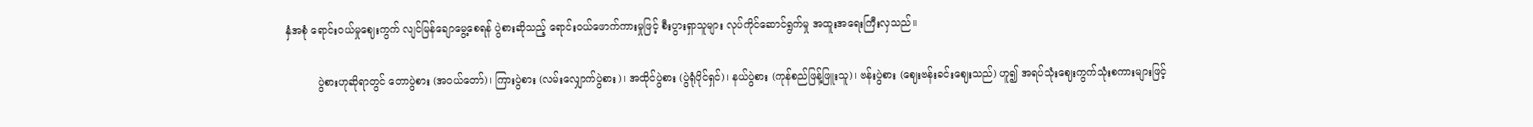နှံအစုံ ရောင်းဝယ်မှုဈေးကွက် လျင်မြန်ချောမွေ့စေရန် ပွဲစားဆိုသည့် ရောင်းဝယ်ဖောက်ကားမှုဖြင့် စီးပွားရှာသူများ လုပ်ကိုင်ဆောင်ရွက်မှု အထူးအရေးကြီးလှသည်။

          ပွဲစားဟုဆိုရာတွင် တောပွဲစား (အဝယ်တော်)၊ ကြားပွဲစား (လမ်းလျှောက်ပွဲစား)၊ အထိုင်ပွဲစား (ပွဲရုံပိုင်ရှင်)၊ နယ်ပွဲစား (ကုန်စည်ဖြန့်ဖြူးသူ)၊ ဗန်းပွဲစား (ဈေးဗန်းခင်းဈေးသည်) ဟူ၍ အရပ်သုံးဈေးကွက်သုံးစကားများဖြင့်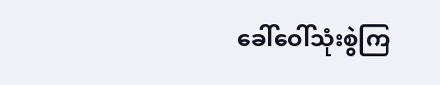ခေါ်ဝေါ်သုံးစွဲကြ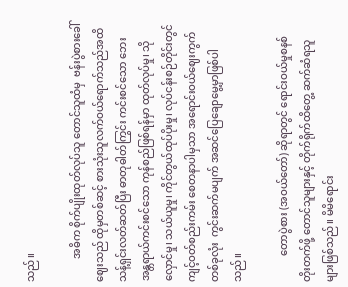သည်။

         အဓိက စိုက်ပျိုးထုတ်လုပ်သူ တောင်သူထံမှ  ဗန်းပွဲစားခေါ် ဈေးသည် ထိုမှတစ်ဆင့် စားသုံးသူလက်ဝယ်ရောက်သည်အထိ သန့်ရှင်းလတ်ဆတ်ပြီး ဓာတုဓါတ်ကြွင်း ကင်းစင်သော ဘေးအန္တရာယ်ကင်းစင်သော ကုန်စည်ဖြစ်ရန်မှာ ထုတ်လုပ်မှု၊ သိုလှောင်မှု၊ သယ်ယူမှု၊ ကိုင်တွယ်ထုပ်ပိုးမှု၊ လုပ်ငန်းစဉ်တိုင်းတွင် ကျင့်ဝတ်စည်းကမ်း စေတနာပါမှသာ အရောင်းဝယ်ဈေးကွက်တစ်ခုလုံး  ကွင်းဆက်မပျက် အဆင်ပြေချောမွေ့မှာဖြစ်ပါသည်။

          တောပွဲစား (အဝယ်တော်) ဆိုရာတွင် ရောင်းဝယ်မှုစနစ် တိုးတက်ဖို့ တောင်သူများနှင့် တိုက်ရိုက်ထိတွေ့ ဆက်ဆံရသူများဖြစ်သည်။ မိမိရောင်း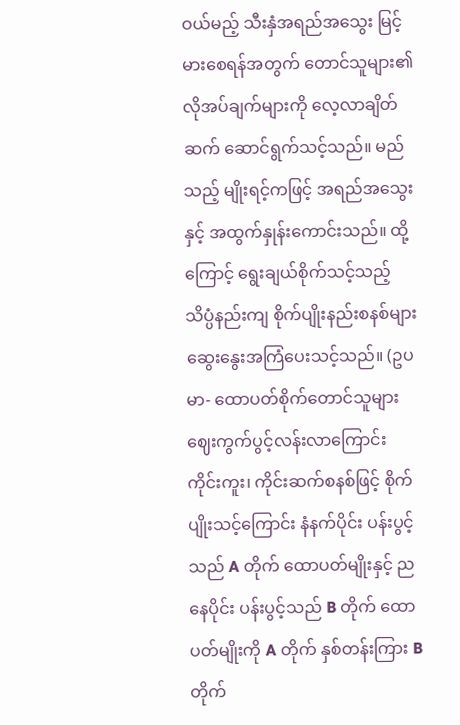ဝယ်မည့် သီးနှံအရည်အသွေး မြင့်မားစေရန်အတွက် တောင်သူများ၏ လိုအပ်ချက်များကို လေ့လာချိတ်ဆက် ဆောင်ရွက်သင့်သည်။ မည်သည့် မျိုးရင့်ကဖြင့် အရည်အသွေးနှင့် အထွက်နှုန်းကောင်းသည်။ ထို့ကြောင့် ရွေးချယ်စိုက်သင့်သည့် သိပ္ပံနည်းကျ စိုက်ပျိုးနည်းစနစ်များ ဆွေးနွေးအကြံပေးသင့်သည်။ (ဥပမာ- ထောပတ်စိုက်တောင်သူများ ဈေးကွက်ပွင့်လန်းလာကြောင်း ကိုင်းကူး၊ ကိုင်းဆက်စနစ်ဖြင့် စိုက်ပျိုးသင့်ကြောင်း နံနက်ပိုင်း ပန်းပွင့်သည် A တိုက် ထောပတ်မျိုးနှင့် ညနေပိုင်း ပန်းပွင့်သည် B တိုက် ထောပတ်မျိုးကို A တိုက် နှစ်တန်းကြား B တိုက်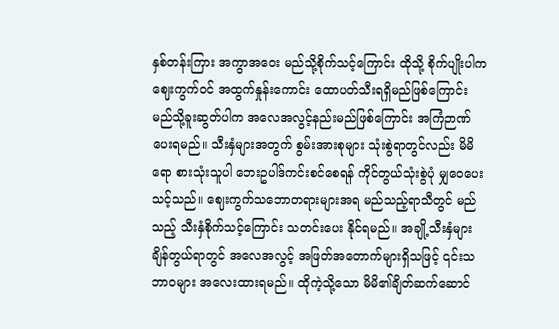နှစ်တန်းကြား အကွာအဝေး မည်သို့စိုက်သင့်ကြောင်း ထိုသို့ စိုက်ပျိုးပါက ဈေးကွက်ဝင် အထွက်နှုန်းကောင်း ထောပတ်သီးရရှိမည်ဖြစ်ကြောင်း မည်သို့ခူးဆွတ်ပါက အလေအလွင့်နည်းမည်ဖြစ်ကြောင်း အကြံဉာဏ်ပေးရမည်။ သီးနှံများအတွက် စွမ်းအားစုများ သုံးစွဲရာတွင်လည်း မိမိရော စားသုံးသူပါ ဘေးဥပါဒ်ကင်းစင်စေရန် ကိုင်တွယ်သုံးစွဲပုံ မျှဝေပေးသင့်သည်။ ဈေးကွက်သဘောတရားများအရ မည်သည့်ရာသီတွင် မည်သည့် သီးနှံစိုက်သင့်ကြောင်း သတင်းပေး နိုင်ရမည်။ အချို့သီးနှံများ ချိန်တွယ်ရာတွင် အလေအလွင့် အဖြတ်အတောက်များရှိသဖြင့် ၎င်းသဘာဝများ အလေးထားရမည်။ ထိုကဲ့သို့သော မိမိ၏ချိတ်ဆက်ဆောင်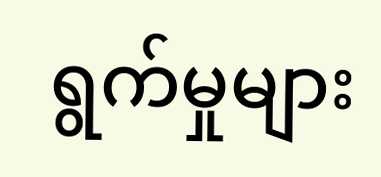ရွက်မှုများ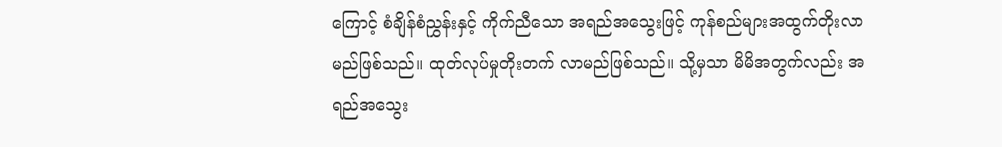ကြောင့် စံချိန်စံညွှန်းနှင့် ကိုက်ညီသော အရည်အသွေးဖြင့် ကုန်စည်များအထွက်တိုးလာမည်ဖြစ်သည်။ ထုတ်လုပ်မှုတိုးတက် လာမည်ဖြစ်သည်။ သို့မှသာ မိမိအတွက်လည်း အရည်အသွေး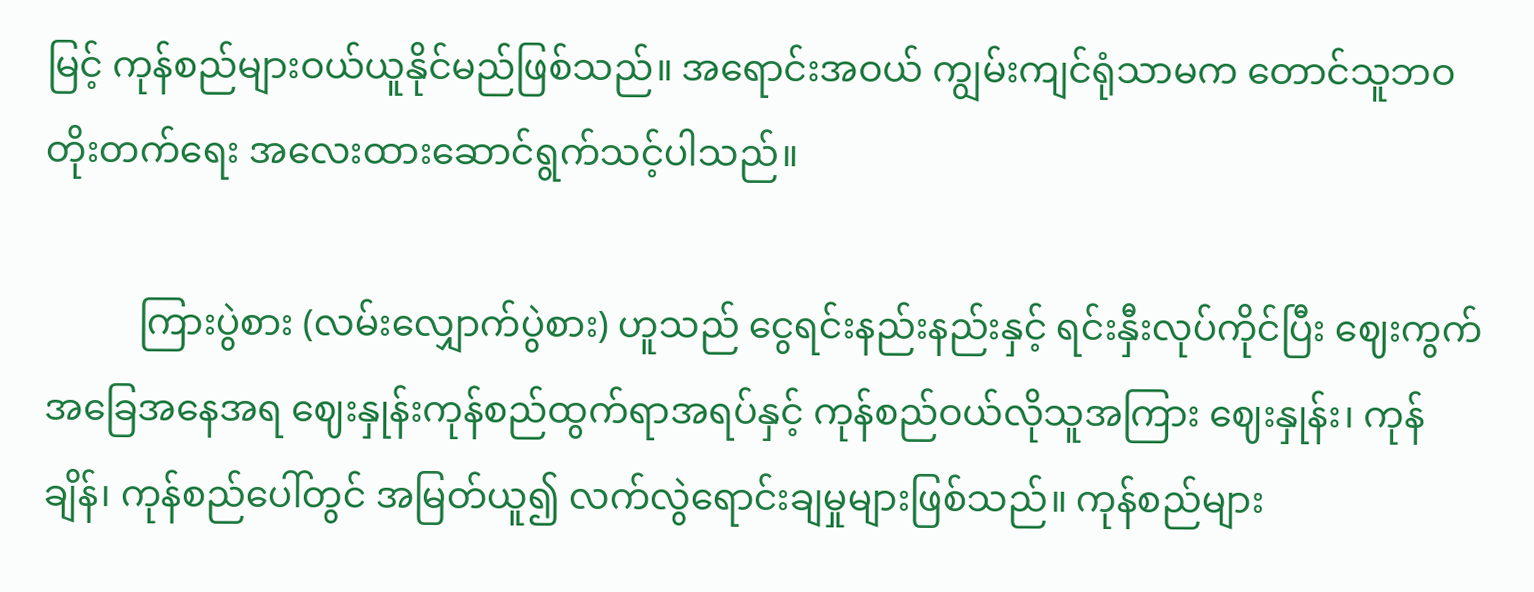မြင့် ကုန်စည်များဝယ်ယူနိုင်မည်ဖြစ်သည်။ အရောင်းအဝယ် ကျွမ်းကျင်ရုံသာမက တောင်သူဘဝ တိုးတက်ရေး အလေးထားဆောင်ရွက်သင့်ပါသည်။

          ကြားပွဲစား (လမ်းလျှောက်ပွဲစား) ဟူသည် ငွေရင်းနည်းနည်းနှင့် ရင်းနှီးလုပ်ကိုင်ပြီး ဈေးကွက်အခြေအနေအရ ဈေးနှုန်းကုန်စည်ထွက်ရာအရပ်နှင့် ကုန်စည်ဝယ်လိုသူအကြား ဈေးနှုန်း၊ ကုန်ချိန်၊ ကုန်စည်ပေါ်တွင် အမြတ်ယူ၍ လက်လွဲရောင်းချမှုများဖြစ်သည်။ ကုန်စည်များ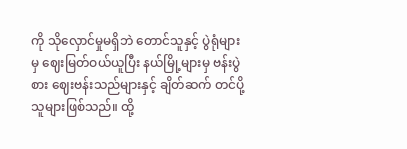ကို သိုလှောင်မှုမရှိဘဲ တောင်သူနှင့် ပွဲရုံများမှ ဈေးမြတ်ဝယ်ယူပြီး နယ်မြို့များမှ ဗန်းပွဲစား ဈေးဗန်းသည်များနှင့် ချိတ်ဆက် တင်ပို့သူများဖြစ်သည်။ ထို့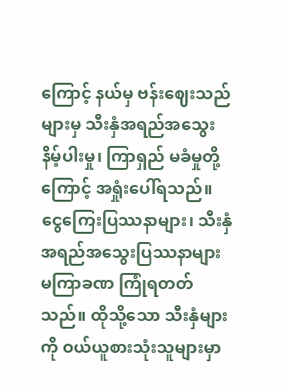ကြောင့် နယ်မှ ဗန်းဈေးသည်များမှ သီးနှံအရည်အသွေးနိမ့်ပါးမှု၊ ကြာရှည် မခံမှုတို့ကြောင့် အရှုံးပေါ်ရသည်။ ငွေကြေးပြဿနာများ၊ သီးနှံအရည်အသွေးပြဿနာများ မကြာခဏ ကြုံရတတ်သည်။ ထိုသို့သော သီးနှံများကို ဝယ်ယူစားသုံးသူများမှာ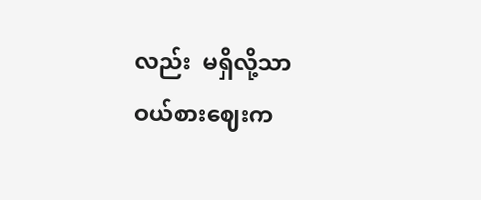လည်း  မရှိလို့သာ ဝယ်စားဈေးက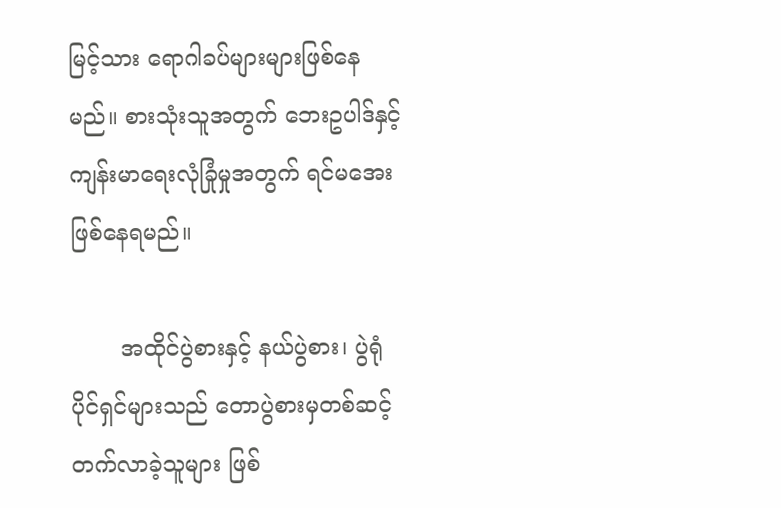မြင့်သား ရောဂါခပ်များများဖြစ်နေမည်။ စားသုံးသူအတွက် ဘေးဥပါဒ်နှင့် ကျန်းမာရေးလုံခြုံမှုအတွက် ရင်မအေးဖြစ်နေရမည်။

       အထိုင်ပွဲစားနှင့် နယ်ပွဲစား၊ ပွဲရုံပိုင်ရှင်များသည် တောပွဲစားမှတစ်ဆင့် တက်လာခဲ့သူများ ဖြစ်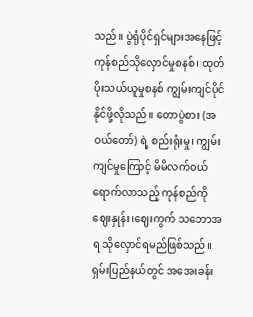သည်။ ပွဲရုံပိုင်ရှင်များအနေဖြင့် ကုန်စည်သိုလှောင်မှုစနစ်၊ ထုတ်ပိုးသယ်ယူမှုစနစ် ကျွမ်းကျင်ပိုင်နိုင်ဖို့လိုသည်။ တောပွဲစား (အဝယ်တော်) ရဲ့ စည်းရုံးမှု၊ ကျွမ်းကျင်မှုကြောင့် မိမိလက်ဝယ်ရောက်လာသည့် ကုန်စည်ကို ဈေးနှုန်း၊ဈေးကွက် သဘောအရ သိုလှောင်ရမည်ဖြစ်သည်။ ရှမ်းပြည်နယ်တွင် အအေးခန်း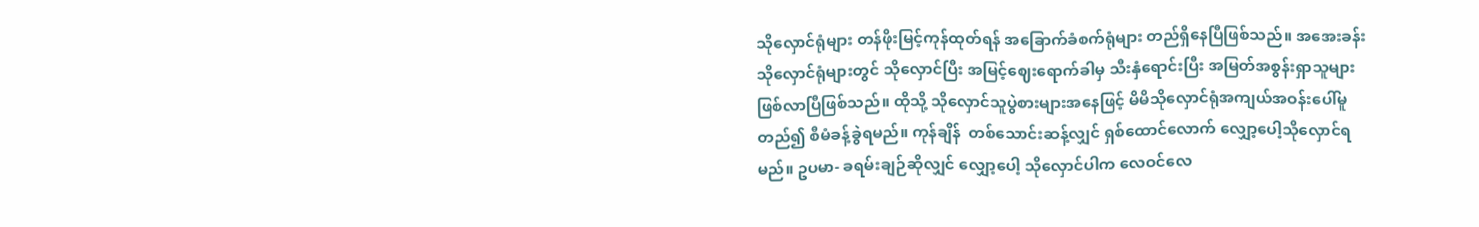သိုလှောင်ရုံများ တန်ဖိုးမြင့်ကုန်ထုတ်ရန် အခြောက်ခံစက်ရုံများ တည်ရှိနေပြီဖြစ်သည်။ အအေးခန်း သိုလှောင်ရုံများတွင် သိုလှောင်ပြီး အမြင့်ဈေးရောက်ခါမှ သီးနှံရောင်းပြီး အမြတ်အစွန်းရှာသူများ ဖြစ်လာပြီဖြစ်သည်။ ထိုသို့ သိုလှောင်သူပွဲစားများအနေဖြင့် မိမိသိုလှောင်ရုံအကျယ်အဝန်းပေါ်မူတည်၍ စီမံခန့်ခွဲရမည်။ ကုန်ချိန်  တစ်သောင်းဆန့်လျှင် ရှစ်ထောင်လောက် လျှော့ပေါ့သိုလှောင်ရမည်။ ဥပမာ- ခရမ်းချဉ်ဆိုလျှင် လျှော့ပေါ့ သိုလှောင်ပါက လေဝင်လေ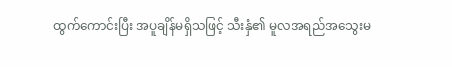ထွက်ကောင်းပြီး အပူချိန်မရှိသဖြင့် သီးနှံ၏ မူလအရည်အသွေးမ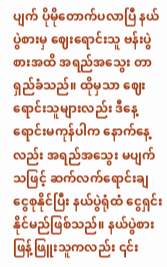ပျက် ပိုမိုတောက်ပလာပြီ နယ်ပွဲစားမှ ဈေးရောင်းသူ ဗန်းပွဲစားအထိ အရည်အသွေး တာရှည်ခံသည်။ ထိုမှသာ ဈေးရောင်းသူများလည်း ဒီနေ့ရောင်းမကုန်ပါက နောက်နေ့လည်း အရည်အသွေး မပျက်သဖြင့် ဆက်လက်ရောင်းချ ငွေစုနိုင်ပြီး နယ်ပွဲရုံထံ ငွေရှင်းနိုင်မည်ဖြစ်သည်။ နယ်ပွဲစားဖြန့်ဖြူးသူကလည်း ၎င်း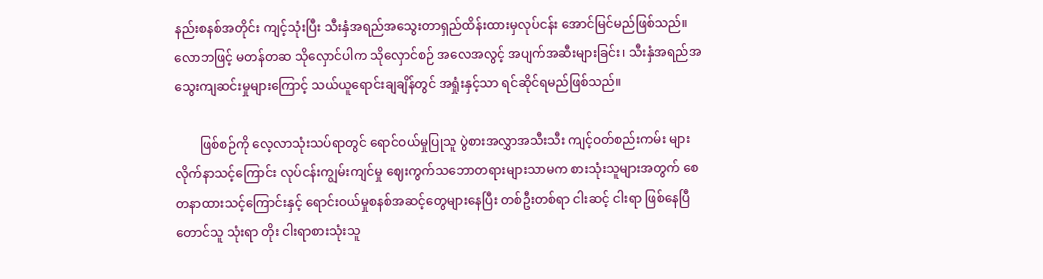နည်းစနစ်အတိုင်း ကျင့်သုံးပြီး သီးနှံအရည်အသွေးတာရှည်ထိန်းထားမှလုပ်ငန်း အောင်မြင်မည်ဖြစ်သည်။ လောဘဖြင့် မတန်တဆ သိုလှောင်ပါက သိုလှောင်စဉ် အလေအလွင့် အပျက်အဆီးများခြင်း၊ သီးနှံအရည်အသွေးကျဆင်းမှုများကြောင့် သယ်ယူရောင်းချချိန်တွင် အရှုံးနှင့်သာ ရင်ဆိုင်ရမည်ဖြစ်သည်။

        ဖြစ်စဉ်ကို လေ့လာသုံးသပ်ရာတွင် ရောင်ဝယ်မှုပြုသူ ပွဲစားအလွှာအသီးသီး ကျင့်ဝတ်စည်းကမ်း များလိုက်နာသင့်ကြောင်း လုပ်ငန်းကျွမ်းကျင်မှု ဈေးကွက်သဘောတရားများသာမက စားသုံးသူများအတွက် စေတနာထားသင့်ကြောင်းနှင့် ရောင်းဝယ်မှုစနစ်အဆင့်တွေများနေပြီး တစ်ဦးတစ်ရာ ငါးဆင့် ငါးရာ ဖြစ်နေပြီ တောင်သူ သုံးရာ တိုး ငါးရာစားသုံးသူ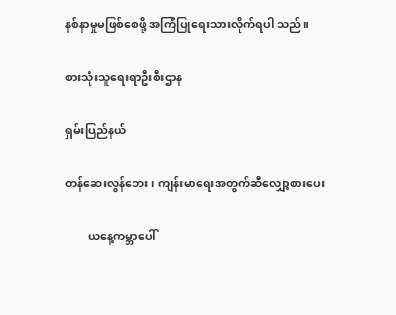နစ်နာမှုမဖြစ်စေဖို့ အကြံပြုရေးသားလိုက်ရပါ သည်။

စားသုံးသူရေးရာဦးစီးဌာန

ရှမ်းပြည်နယ်

တန်ဆေးလွန်ဘေး ၊ ကျန်းမာရေးအတွက်ဆီလျှော့စားပေး

        ယနေ့ကမ္ဘာပေါ်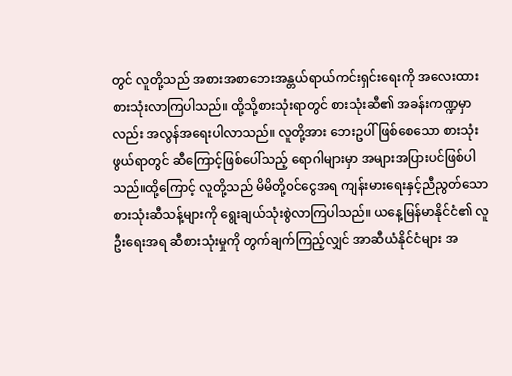တွင် လူတို့သည် အစားအစာဘေးအန္တယ်ရာယ်ကင်းရှင်းရေးကို အလေးထား စားသုံးလာကြပါသည်။ ထို့သို့စားသုံးရာတွင် စားသုံးဆီ၏ အခန်းကဏ္ဍမှာလည်း အလွန်အရေးပါလာသည်။ လူတို့အား ဘေးဥပါ်ဖြစ်စေသော စားသုံးဖွယ်ရာတွင် ဆီကြောင့်ဖြစ်ပေါ်သည့် ရောဂါများမှာ အများအပြားပင်ဖြစ်ပါသည်။ထို့ကြောင့် လူတို့သည် မိမိတို့၀င်ငွေအရ ကျန်းမားရေးနှင့်ညီညွတ်သော စားသုံးဆီသန့်များကို ရွေးချယ်သုံးစွဲလာကြပါသည်။ ယနေ့မြန်မာနိုင်ငံ၏ လူဦးရေးအရ ဆီစားသုံးမှုကို တွက်ချက်ကြည့်လျှင် အာဆီယံနိုင်ငံများ အ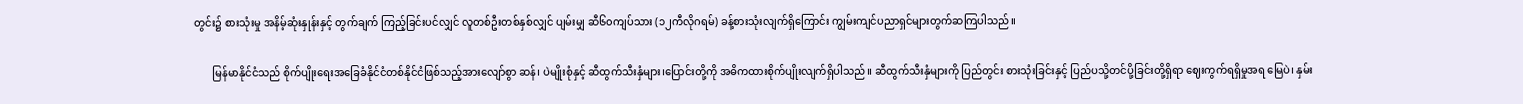တွင်း၌ စားသုံးမှု အနိမ့်ဆုံးနှုန်းနှင့် တွက်ချက် ကြည့်ခြင်းပင်လျှင် လူတစ်ဦးတစ်နှစ်လျှင် ပျမ်းမျှ ဆီ၆၀ကျပ်သား (၁၂ကီလိုဂရမ်) ခန့်စားသုံးလျက်ရှိကြောင်း ကျွမ်းကျင်ပညာရှင်များတွက်ဆကြပါသည်။

       မြန်မာနိုင်ငံသည် စိုက်ပျိုးရေးအခြေခံနိုင်ငံတစ်နိုင်ငံဖြစ်သည့်အားလျော်စွာ ဆန်၊ ပဲမျိုးစုံနှင့် ဆီထွက်သီးနှံများ၊ပြောင်းတို့ကို အဓိကထားစိုက်ပျိုးလျက်ရှိပါသည်။ ဆီထွက်သီးနှံများကို ပြည်တွင်း စားသုံးခြင်းနှင့် ပြည်ပသို့တင်ပို့ခြင်းတို့ရှိရာ ဈေးကွက်ရရှိမှုအရ မြေပဲ၊ နှမ်း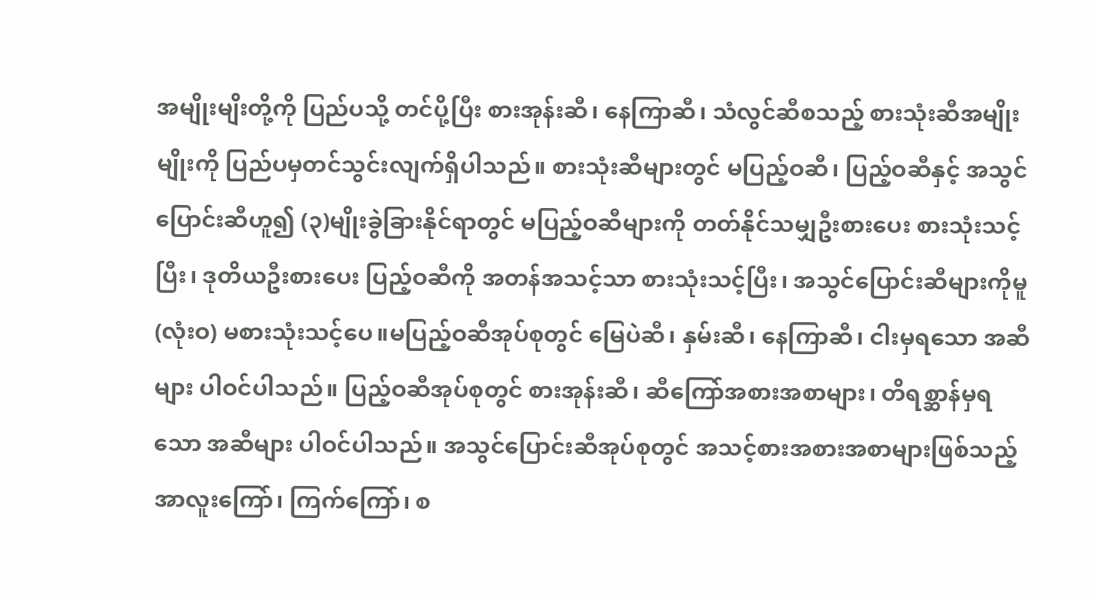အမျိုးမျိးတို့ကို ပြည်ပသို့ တင်ပို့ပြီး စားအုန်းဆီ၊ နေကြာဆီ၊ သံလွင်ဆီစသည့် စားသုံးဆီအမျိုးမျိုးကို ပြည်ပမှတင်သွင်းလျက်ရှိပါသည်။ စားသုံးဆီများတွင် မပြည့်ဝဆီ၊ ပြည့်ဝဆီနှင့် အသွင်ပြောင်းဆီဟူ၍ (၃)မျိုးခွဲခြားနိုင်ရာတွင် မပြည့်ဝဆီများကို တတ်နိုင်သမျှဦးစားပေး စားသုံးသင့်ပြီး၊ ဒုတိယဦးစားပေး ပြည့်ဝဆီကို အတန်အသင့်သာ စားသုံးသင့်ပြီး၊ အသွင်ပြောင်းဆီများကိုမူ (လုံးဝ) မစားသုံးသင့်ပေ။မပြည့်ဝဆီအုပ်စုတွင် မြေပဲဆီ၊ နှမ်းဆီ၊ နေကြာဆီ၊ ငါးမှရသော အဆီများ ပါဝင်ပါသည်။ ပြည့်ဝဆီအုပ်စုတွင် စားအုန်းဆီ၊ ဆီကြော်အစားအစာများ၊ တိရစ္ဆာန်မှရသော အဆီများ ပါဝင်ပါသည်။ အသွင်ပြောင်းဆီအုပ်စုတွင် အသင့်စားအစားအစာများဖြစ်သည့် အာလူးကြော်၊ ကြက်ကြော်၊ စ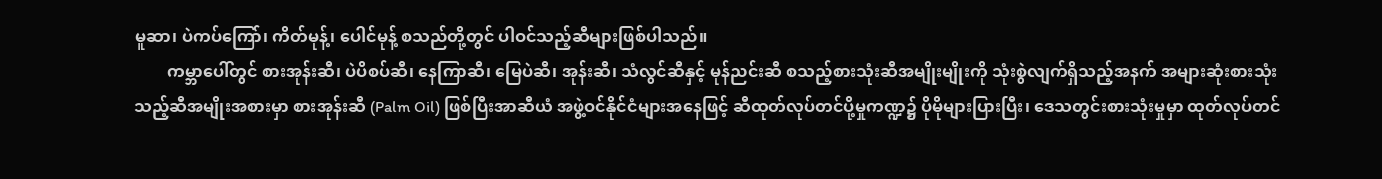မူဆာ၊ ပဲကပ်ကြော်၊ ကိတ်မုန့်၊ ပေါင်မုန့် စသည်တို့တွင် ပါဝင်သည့်ဆီများဖြစ်ပါသည်။
        ကမ္ဘာပေါ်တွင် စားအုန်းဆီ၊ ပဲပိစပ်ဆီ၊ နေကြာဆီ၊ မြေပဲဆီ၊ အုန်းဆီ၊ သံလွင်ဆီနှင့် မုန်ညင်းဆီ စသည့်စားသုံးဆီအမျိုးမျိုးကို သုံးစွဲလျက်ရှိသည့်အနက် အများဆုံးစားသုံးသည့်ဆီအမျိုးအစားမှာ စားအုန်းဆီ (Palm Oil) ဖြစ်ပြီးအာဆီယံ အဖွဲ့ဝင်နိုင်ငံများအနေဖြင့် ဆီထုတ်လုပ်တင်ပို့မှုကဏ္ဍ၌ ပိုမိုများပြားပြီး၊ ဒေသတွင်းစားသုံးမှုမှာ ထုတ်လုပ်တင်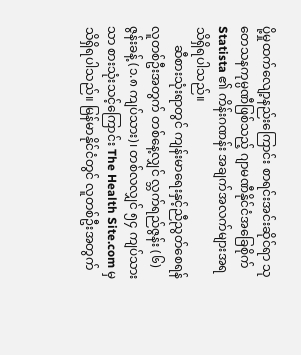ပို့မှုထက်လျော့နည်းကြောင်း စာရင်းအင်းဆိုင်ရာ သုတေသနကုမ္ပဏီဖြစ်သည့် ဂျာမဏီနိုင်ငံအခြေစိုက် Statista ၏ ကိန်းဂဏန်း အချက်အလက်များအရသိရှိရပါသည်။
      ဆီစားသုံးရာတွင် ကျန်းမာရေးနှင့်ညီညွတ်စေရန် လူတစ်ဦးအတွက် တစ်နေ့လျှင် လ္ဘက်ရည်ဇွန်း (၆) ဇွန်းခန့် (၁.၈ ကျပ်သား)၊ တစ်လလျှင် ၅၄ ကျပ်သားသာ စားသုံးသင့်ကြောင်း The Health Site.com မှ သိရှိရပါသည်။ မြန်မာနိုင်ငံတွင် လူတစ်ဦးအတွက်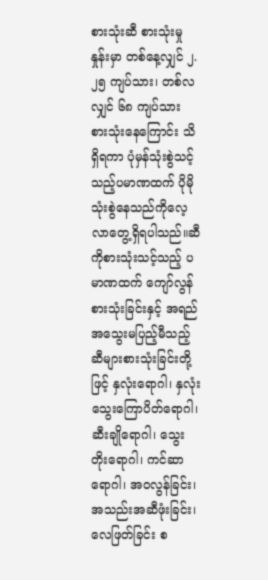စားသုံးဆီ စားသုံးမှုနှုန်းမှာ တစ်နေ့လျှင် ၂.၂၅ ကျပ်သား၊ တစ်လလျှင် ၆၈ ကျပ်သား စားသုံးနေကြောင်း သိရှိရကာ ပုံမှန်သုံးစွဲသင့်သည့်ပမာဏထက် ပိုမိုသုံးစွဲနေသည်ကိုလေ့လာတွေ့ရှိရပါသည်။ဆီကိုစားသုံးသင့်သည့် ပမာဏထက် ကျော်လွန်စားသုံးခြင်းနှင့် အရည်အသွေးမပြည့်မီသည့် ဆီများစားသုံးခြင်းတို့ဖြင့် နှလုံးရောဂါ၊ နှလုံးသွေးကြောပိတ်ရောဂါ၊ ဆီးချိုရောဂါ၊ သွေးတိုးရောဂါ၊ ကင်ဆာရောဂါ၊ အဝလွန်ခြင်း၊ အသည်းအဆီဖုံးခြင်း၊ လေဖြတ်ခြင်း စ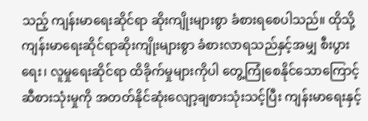သည့် ကျန်းမာရေးဆိုင်ရာ ဆိုးကျိုးများစွာ ခံစားရစေပါသည်။ ထိုသို့ကျန်းမာရေးဆိုင်ရာဆိုးကျိုးများစွာ ခံစားလာရသည်နှင့်အမျှ စီးပွားရေး၊ လူမှုရေးဆိုင်ရာ ထိခိုက်မှုများကိုပါ တွေ့ကြုံစေနိုင်သောကြောင့် ဆီစားသုံးမှုကို အတတ်နိုင်ဆုံးလျော့ချစားသုံးသင့်ပြီး ကျန်းမာရေးနှင့်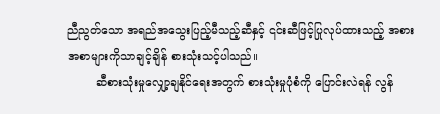ညီညွတ်သော အရည်အသွေးပြည့်မီသည့်ဆီနှင့် ၎င်းဆီဖြင့်ပြုလုပ်ထားသည့် အစားအစာများကိုသာချင့်ချိန် စားသုံးသင့်ပါသည်။
        ဆီစားသုံးမှုလျှော့ချနိုင်ရေးအတွက် စားသုံးမှုပုံစံကို ပြောင်းလဲရန် လွန်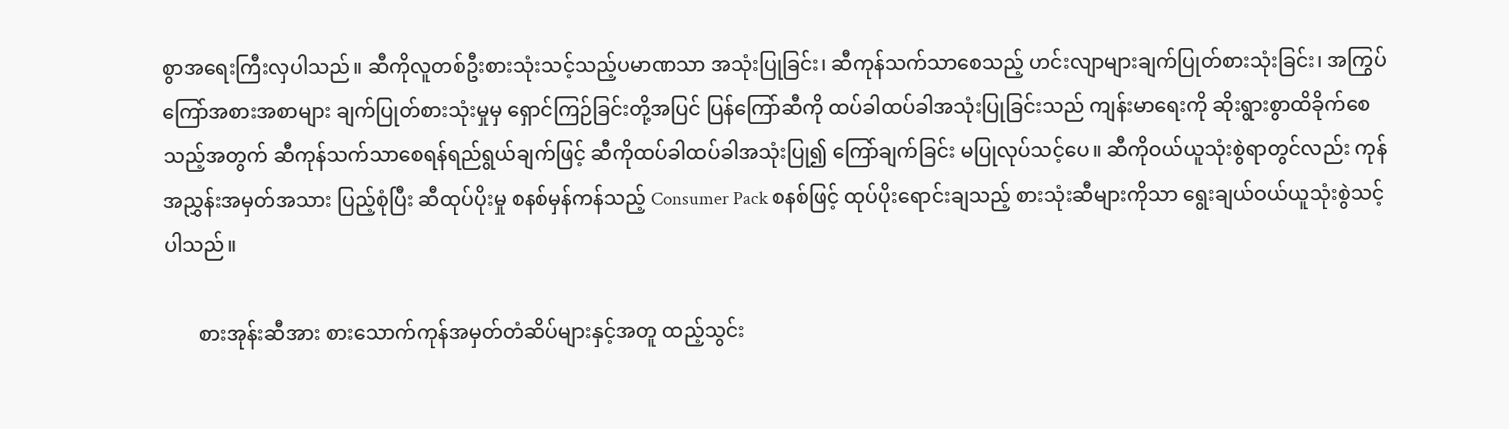စွာအရေးကြီးလှပါသည်။ ဆီကိုလူတစ်ဦးစားသုံးသင့်သည့်ပမာဏသာ အသုံးပြုခြင်း၊ ဆီကုန်သက်သာစေသည့် ဟင်းလျာများချက်ပြုတ်စားသုံးခြင်း၊ အကြွပ်ကြော်အစားအစာများ ချက်ပြုတ်စားသုံးမှုမှ ရှောင်ကြဉ်ခြင်းတို့အပြင် ပြန်ကြော်ဆီကို ထပ်ခါထပ်ခါအသုံးပြုခြင်းသည် ကျန်းမာရေးကို ဆိုးရွားစွာထိခိုက်စေသည့်အတွက် ဆီကုန်သက်သာစေရန်ရည်ရွယ်ချက်ဖြင့် ဆီကိုထပ်ခါထပ်ခါအသုံးပြု၍ ကြော်ချက်ခြင်း မပြုလုပ်သင့်ပေ။ ဆီကိုဝယ်ယူသုံးစွဲရာတွင်လည်း ကုန်အညွှန်းအမှတ်အသား ပြည့်စုံပြီး ဆီထုပ်ပိုးမှု စနစ်မှန်ကန်သည့် Consumer Pack စနစ်ဖြင့် ထုပ်ပိုးရောင်းချသည့် စားသုံးဆီများကိုသာ ရွေးချယ်ဝယ်ယူသုံးစွဲသင့်ပါသည်။

       စားအုန်းဆီအား စားသောက်ကုန်အမှတ်တံဆိပ်များနှင့်အတူ ထည့်သွင်း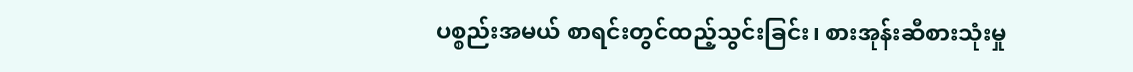ပစ္စည်းအမယ် စာရင်းတွင်ထည့်သွင်းခြင်း၊ စားအုန်းဆီစားသုံးမှု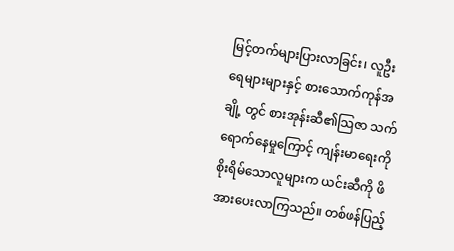မြင့်တက်များပြားလာခြင်း၊ လူဦးရေများများနှင့် စားသောက်ကုန်အချို့ တွင် စားအုန်းဆီ၏သြဇာ သက်ရောက်နေမှုကြောင့် ကျန်းမာရေးကိုစိုးရိမ်သောလူများက ယင်းဆီကို ဖိအားပေးလာကြသည်။ တစ်ဖန်ပြည့်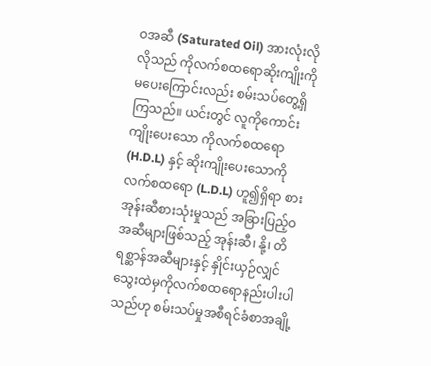ဝအဆီ (Saturated Oil) အားလုံးလိုလိုသည် ကိုလက်စထရောဆိုးကျိုးကိုမပေးကြောင်းလည်း စမ်းသပ်တွေ့ရှိကြသည်။ ယင်းတွင် လူကိုကောင်းကျိုးပေးသော ကိုလက်စထရော (H.D.L) နှင့် ဆိုးကျိုးပေးသောကိုလက်စထရော (L.D.L) ဟူ၍ရှိရာ စားအုန်းဆီစားသုံးမှုသည် အခြားပြည့်ဝအဆီများဖြစ်သည့် အုန်းဆီ၊ နို့၊ တိရစ္ဆာန်အဆီများနှင့် နှိုင်းယှဉ်လျှင်သွေးထဲမှကိုလက်စထရောနည်းပါးပါသည်ဟု စမ်းသပ်မှုအစီရင်ခံစာအချို့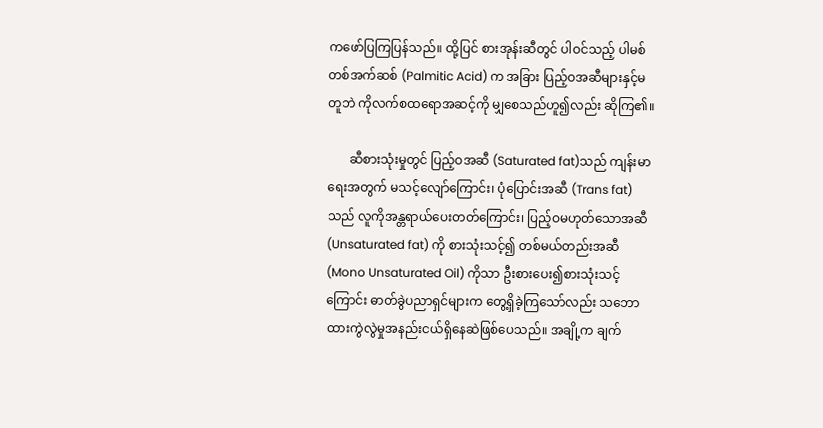ကဖော်ပြကြပြန်သည်။ ထို့ပြင် စားအုန်းဆီတွင် ပါဝင်သည့် ပါမစ်တစ်အက်ဆစ် (Palmitic Acid) က အခြား ပြည့်ဝအဆီများနှင့်မတူဘဲ ကိုလက်စထရောအဆင့်ကို မျှစေသည်ဟူ၍လည်း ဆိုကြ၏။

       ဆီစားသုံးမှုတွင် ပြည့်ဝအဆီ (Saturated fat)သည် ကျန်းမာရေးအတွက် မသင့်လျော်ကြောင်း၊ ပုံပြောင်းအဆီ (Trans fat) သည် လူကိုအန္တရာယ်ပေးတတ်ကြောင်း၊ ပြည့်ဝမဟုတ်သောအဆီ (Unsaturated fat) ကို စားသုံးသင့်၍ တစ်မယ်တည်းအဆီ (Mono Unsaturated Oil) ကိုသာ ဦးစားပေး၍စားသုံးသင့်ကြောင်း ဓာတ်ခွဲပညာရှင်များက တွေ့ရှိခဲ့ကြသော်လည်း သဘောထားကွဲလွဲမှုအနည်းငယ်ရှိနေဆဲဖြစ်ပေသည်။ အချို့က ချက်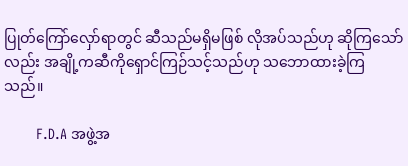ပြုတ်ကြော်လှော်ရာတွင် ဆီသည်မရှိမဖြစ် လိုအပ်သည်ဟု ဆိုကြသော်လည်း အချို့ကဆီကိုရှောင်ကြဉ်သင့်သည်ဟု သဘောထားခဲ့ကြသည်။

        F.D.A အဖွဲ့အ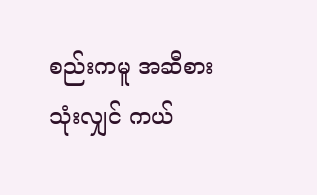စည်းကမူ အဆီစားသုံးလျှင် ကယ်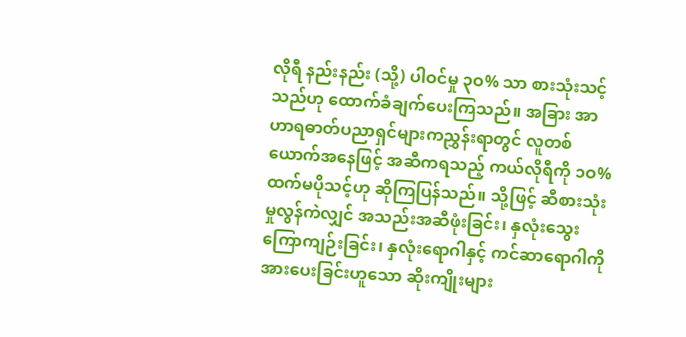လိုရီ နည်းနည်း (သို့) ပါဝင်မှု ၃ဝ% သာ စားသုံးသင့်သည်ဟု ထောက်ခံချက်ပေးကြသည်။ အခြား အာဟာရဓာတ်ပညာရှင်များကညွှန်းရာတွင် လူတစ်ယောက်အနေဖြင့် အဆီကရသည့် ကယ်လိုရီကို ၁ဝ% ထက်မပိုသင့်ဟု ဆိုကြပြန်သည်။ သို့ဖြင့် ဆီစားသုံးမှုလွန်ကဲလျှင် အသည်းအဆီဖုံးခြင်း၊ နှလုံးသွေးကြောကျဉ်းခြင်း၊ နှလုံးရောဂါနှင့် ကင်ဆာရောဂါကိုအားပေးခြင်းဟူသော ဆိုးကျိုးများ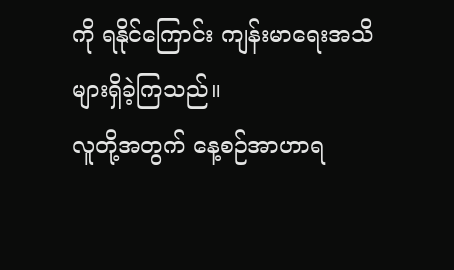ကို ရနိုင်ကြောင်း ကျန်းမာရေးအသိ များရှိခဲ့ကြသည်။
လူတို့အတွက် နေ့စဉ်အာဟာရ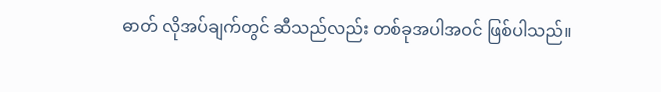ဓာတ် လိုအပ်ချက်တွင် ဆီသည်လည်း တစ်ခုအပါအဝင် ဖြစ်ပါသည်။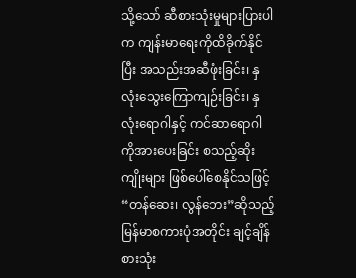သို့သော် ဆီစားသုံးမှုများပြားပါက ကျန်းမာရေးကိုထိခိုက်နိုင်ပြီး အသည်းအဆီဖုံးခြင်း၊ နှလုံးသွေးကြောကျဉ်းခြင်း၊ နှလုံးရောဂါနှင့် ကင်ဆာရောဂါကိုအားပေးခြင်း စသည့်ဆိုးကျိုးများ ဖြစ်ပေါ်စေနိုင်သဖြင့် “တန်ဆေး၊ လွန်ဘေး”ဆိုသည့် မြန်မာစကားပုံအတိုင်း ချင့်ချိန်စားသုံး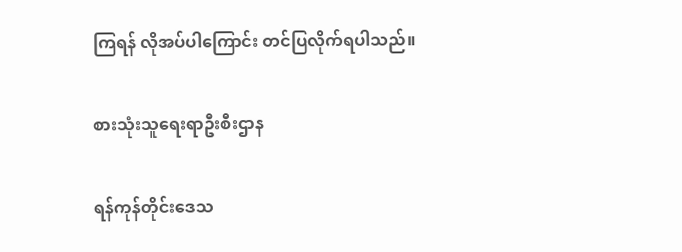ကြရန် လိုအပ်ပါကြောင်း တင်ပြလိုက်ရပါသည်။

စားသုံးသူရေးရာဦးစီးဌာန

ရန်ကုန်တိုင်းဒေသ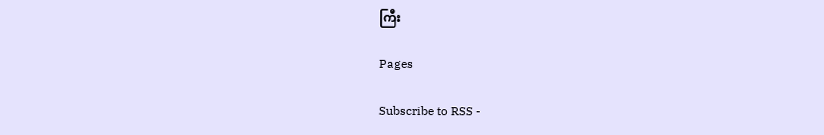ကြီး

Pages

Subscribe to RSS -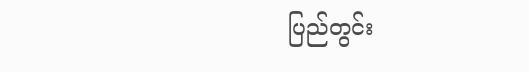ပြည်တွင်း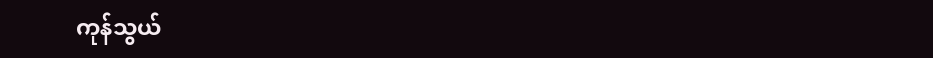ကုန်သွယ်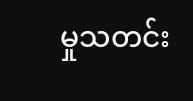မှုသတင်း